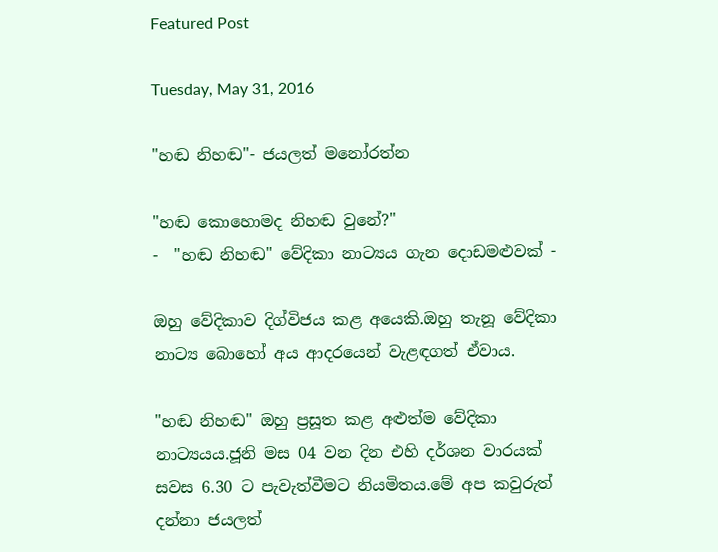Featured Post

Tuesday, May 31, 2016

"හඬ නිහඬ"- ජයලත් මනෝරත්න

"හඬ කොහොමද නිහඬ වුනේ?"
-  "හඬ නිහඬ" වේදිකා නාට්‍යය ගැන දොඩමළුවක් -

ඔහු වේදිකාව දිග්විජය කළ අයෙකි.ඔහු තැනූ වේදිකා නාට්‍ය බොහෝ අය ආදරයෙන් වැළඳගත් ඒවාය.

"හඬ නිහඬ" ඔහු ප්‍රසූත කළ අළුත්ම වේදිකා නාට්‍යයය.ජූනි මස 04 වන දින එහි දර්ශන වාරයක් සවස 6.30 ට පැවැත්වීමට නියමිතය.මේ අප කවුරුත් දන්නා ජයලත්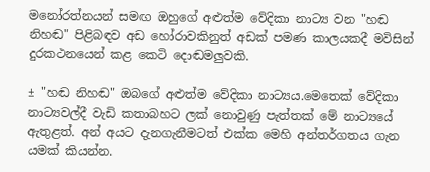මනෝරත්නයන් සමඟ ඔහුගේ අළුත්ම වේදිකා නාට්‍ය වන "හඬ නිහඬ" පිළිබඳව අඩ හෝරාවකිනුත් අඩක් පමණ කාලයකදී මවිසින් දුරකථනයෙන් කළ කෙටි දොඬමලුවකි.

± "හඬ නිහඬ" ඔබගේ අළුත්ම වේදිකා නාට්‍යය.මෙතෙක් වේදිකා නාට්‍යවල්දී වැඩි කතාබහට ලක් නොවුණු පැත්තක් මේ නාට්‍යයේ ඇතුළත්. අන් අයට දැනගැනීමටත් එක්ක මෙහි අන්තර්ගතය ගැන යමක් කියන්න.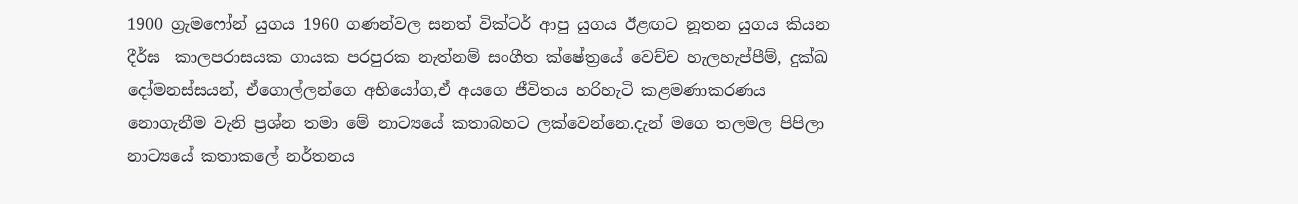1900 ග්‍රැමෆෝන් යුගය 1960 ගණන්වල සනත් වික්ටර් ආපු යුගය ඊළඟට නූතන යුගය කියන දීර්ඝ  කාලපරාසයක ගායක පරපුරක නැත්නම් සංගීත ක්ෂේත්‍රයේ වෙච්ච හැලහැප්පීම්, දුක්ඛ දෝමනස්සයන්, ඒගොල්ලන්ගෙ අභියෝග,ඒ අයගෙ ජීවිතය හරිහැටි කළමණාකරණය නොගැනීම වැනි ප්‍රශ්න තමා මේ නාට්‍යයේ කතාබහට ලක්වෙන්නෙ.දැන් මගෙ තලමල පිපිලා නාට්‍යයේ කතාකලේ නර්තනය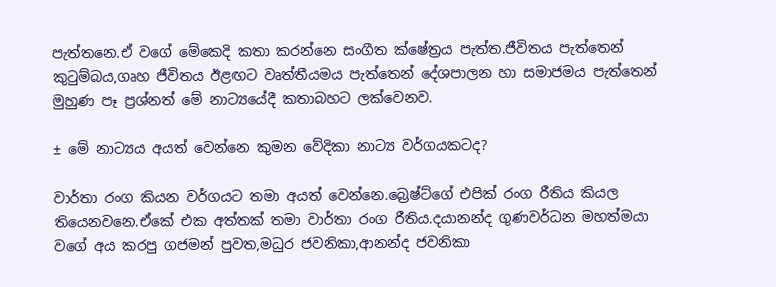පැත්තනෙ.ඒ වගේ මේකෙදි කතා කරන්නෙ සංගීත ක්ෂේත්‍රය පැත්ත.ජීවිතය පැත්තෙන් කුටුම්බය,ගෘහ ජීවිතය ඊළඟට වෘත්තීයමය පැත්තෙන් දේශපාලන හා සමාජමය පැත්තෙන් මුහුණ පෑ ප්‍රශ්නත් මේ නාට්‍යයේදී කතාබහට ලක්වෙනව.

± මේ නාට්‍යය අයත් වෙන්නෙ කුමන වේදිකා නාට්‍ය වර්ගයකටද?

වාර්තා රංග කියන වර්ගයට තමා අයත් වෙන්නෙ.බ්‍රෙෂ්ට්ගේ එපික් රංග රීතිය කියල තියෙනවනෙ.ඒකේ එක අත්තක් තමා වාර්තා රංග රීතිය.දයානන්ද ගුණවර්ධන මහත්මයා වගේ අය කරපු ගජමන් පුවත,මධුර ජවනිකා,ආනන්ද ජවනිකා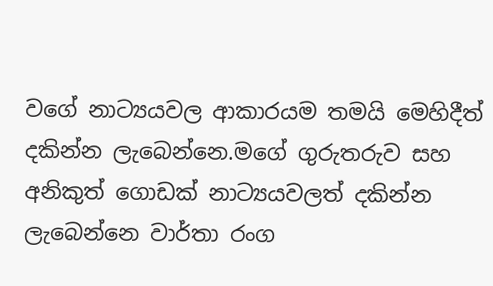වගේ නාට්‍යයවල ආකාරයම තමයි මෙහිදීත් දකින්න ලැබෙන්නෙ.මගේ ගුරුතරුව සහ අනිකුත් ගොඩක් නාට්‍යයවලත් දකින්න ලැබෙන්නෙ වාර්තා රංග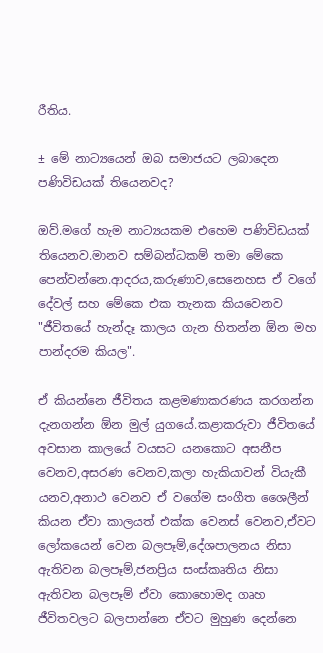රීතිය.

± මේ නාට්‍යයෙන් ඔබ සමාජයට ලබාදෙන පණිවිඩයක් තියෙනවද?

ඔව්.මගේ හැම නාට්‍යයකම එහෙම පණිවිඩයක් තියෙනව.මානව සම්බන්ධකම් තමා මේකෙ පෙන්වන්නෙ.ආදරය,කරුණාව,සෙනෙහස ඒ වගේ දේවල් සහ මේකෙ එක තැනක කියවෙනව "ජීවිතයේ හැන්දෑ කාලය ගැන හිතන්න ඕන මහ පාන්දරම කියල".

ඒ කියන්නෙ ජීවිතය කළමණාකරණය කරගන්න දැනගන්න ඕන මුල් යුගයේ.කළාකරුවා ජීවිතයේ අවසාන කාලයේ වයසට යනකොට අසනීප වෙනව,අසරණ වෙනව,කලා හැකියාවන් වියැකී යනව,අනාථ වෙනව ඒ වගේම සංගීත ශෛලීන් කියන ඒවා කාලයත් එක්ක වෙනස් වෙනව,ඒවට ලෝකයෙන් වෙන බලපෑම්,දේශපාලන‍ය නිසා ඇතිවන බලපෑම්,ජනප්‍රිය සංස්කෘතිය නිසා ඇතිවන බලපෑම් ඒවා කොහොමද ගෘහ ජීවිතවලට බලපාන්නෙ ඒවට මුහුණ දෙන්නෙ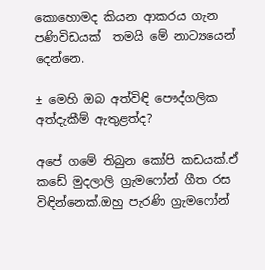කොහොමද කියන ආකරය ගැන පණිවිඩයක්  තමයි මේ නාට්‍යයෙන් දෙන්නෙ.

± මෙහි ඔබ අත්විඳි පෞද්ගලික අත්දැකීම් ඇතුළත්ද?

අපේ ගමේ තිබුන කෝපි කඩයක්.ඒ කඩේ මුදලාලි ග්‍රැමෆෝන් ගීත රස විඳින්නෙක්.ඔහු පැරණි ග්‍රැමෆෝන්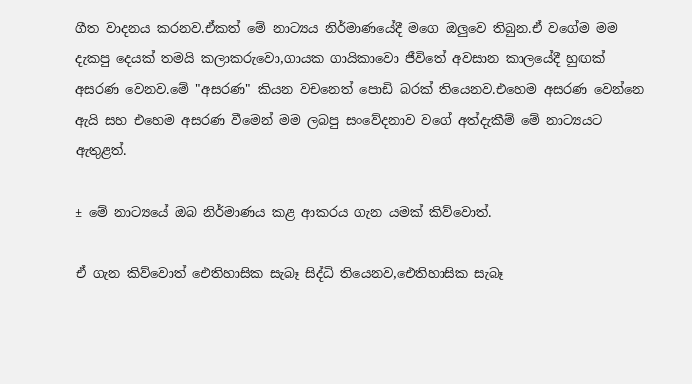ගීත වාදනය කරනව.ඒකත් මේ නාට්‍යය නිර්මාණයේදී මගෙ ඔලුවෙ තිබුන.ඒ වගේම මම දැකපු දෙයක් තමයි කලාකරුවො,ගායක ගායිකාවො ජීවිතේ අවසාන කාලයේදී හුඟක් අසරණ වෙනව.මේ "අසරණ" කියන වචනෙත් පොඩි බරක් තියෙනව.එහෙම අසරණ වෙන්නෙ ඇයි සහ එහෙම අසරණ වීමෙන් මම ලබපු සංවේදනාව වගේ අත්දැකීම් මේ නාට්‍යයට ඇතුළත්.

± මේ නාට්‍යයේ ඔබ නිර්මාණය කළ ආකරය ගැන යමක් කිව්වොත්.

ඒ ගැන කිව්වොත් ඓතිහාසික සැබෑ සිද්ධි තියෙනව,ඓතිහාසික සැබෑ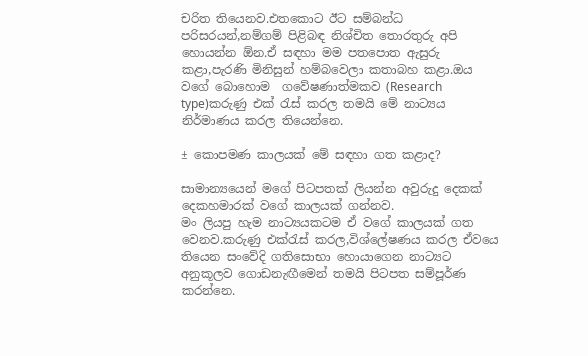චරිත තියෙනව.එතකොට ඊට සම්බන්ධ පරිසරයන්,නම්ගම් පිළිබඳ නිශ්චිත තොරතුරු අපි හොයන්න ඕන.ඒ සඳහා මම පතපොත ඇසුරු කළා,පැරණි මිනිසුන් හම්බවෙලා කතාබහ කළා.ඔය වගේ බොහොම  ගවේෂණාත්මකව (Research type)කරුණු එක් රැස් කරල තමයි මේ නාට්‍යය නිර්මාණය කරල තියෙන්නෙ.

± කොපමණ කාලයක් මේ සඳහා ගත කළාද?

සාමාන්‍යයෙන් මගේ පිටපතක් ලියන්න අවුරුදු දෙකක් දෙකහමාරක් වගේ කාලයක් ගන්නව.
මං ලියපු හැම නාට්‍යයකටම ඒ වගේ කාලයක් ගත වෙනව.කරුණු එක්රැස් කරල,විශ්ලේෂණය කරල ඒවයෙ තියෙන සංවේදි ගතිසොභා හොයාගෙන නාට්‍යට අනුකූලව ගොඩනැඟීමෙන් තමයි පිටපත සම්පූර්ණ කරන්නෙ.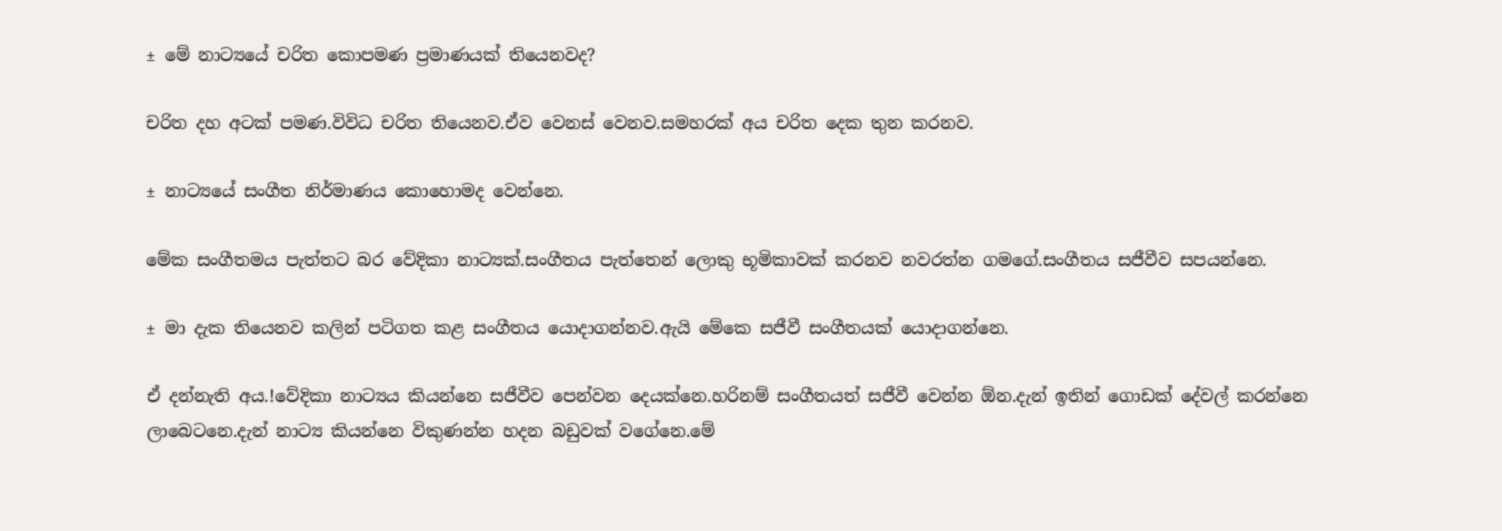± මේ නාට්‍යයේ චරිත කොපමණ ප්‍රමාණයක් තියෙනවද?

චරිත දහ අටක් පමණ.විවිධ චරිත තියෙනව.ඒව වෙනස් වෙනව.සමහරක් අය චරිත දෙක තුන කරනව.

± නාට්‍යයේ සංගීත නිර්මාණය කොහොමද වෙන්නෙ.

මේක සංගීතමය පැත්තට බර වේදිකා නාට්‍යක්.සංගීතය පැත්තෙන් ලොකු භූමිකාවක් කරනව නවරත්න ගමගේ.සංගීතය සජීවීව සපයන්නෙ.

± මා දැක තියෙනව කලින් පටිගත කළ සංගීතය යොදාගන්නව.ඇයි මේකෙ සජීවී සංගීතයක් යොදාගන්නෙ.

ඒ දන්නැති අය.!වේදිකා නාට්‍යය කියන්නෙ සජීවීව පෙන්වන දෙයක්නෙ.හරිනම් සංගීතයත් සජීවී වෙන්න ඕන.දැන් ඉතින් ගොඩක් දේවල් කරන්නෙ ලාබෙටනෙ.දැන් නාට්‍ය කියන්නෙ විකුණන්න හදන බඩුවක් වගේනෙ.මේ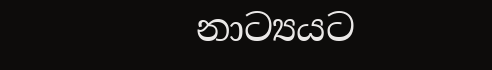නාට්‍යයට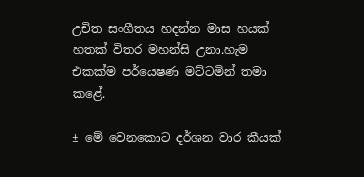උචිත සංගීතය හදන්න මාස හයක් හතක් විතර මහන්සි උනා.හැම එකක්ම පර්යෙෂණ මට්ටමින් තමා කළේ.

± මේ වෙනකොට දර්ශන වාර කීයක්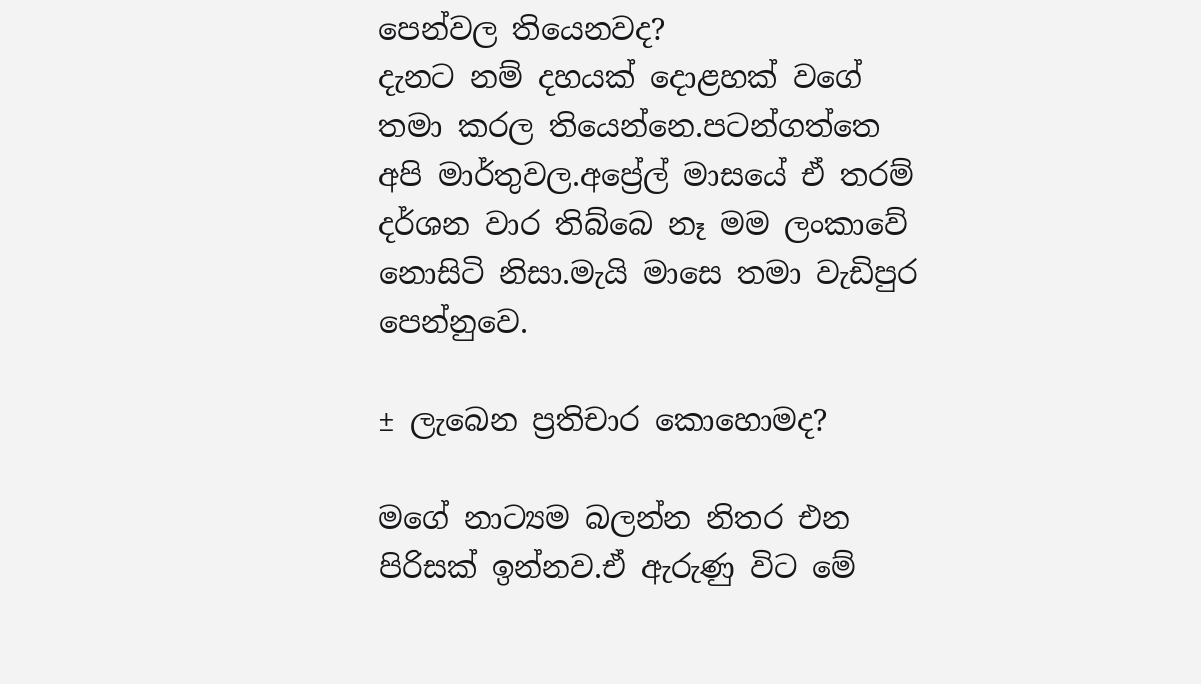පෙන්වල තියෙනවද?
දැනට නම් දහයක් දොළහක් වගේ තමා කරල තියෙන්නෙ.පටන්ගත්තෙ අපි මාර්තුවල.අප්‍රේල් මාසයේ ඒ තරම් දර්ශන වාර තිබ්බෙ නෑ මම ලංකාවේ නොසිටි නිසා.මැයි මාසෙ තමා වැඩිපුර පෙන්නුවෙ.

± ලැබෙන ප්‍රතිචාර කොහොමද?

මගේ නාට්‍යම බලන්න නිතර එන පිරිසක් ඉන්නව.ඒ ඇරුණු විට මේ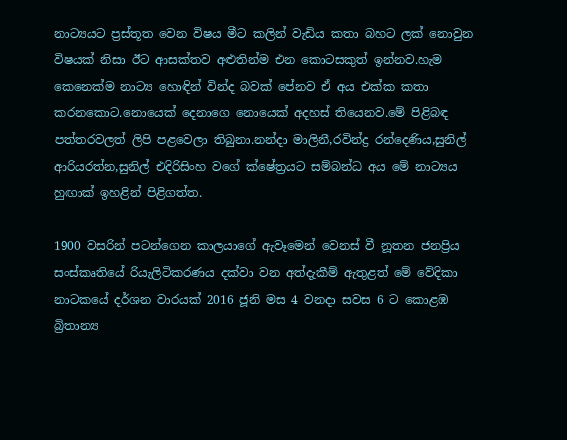නාට්‍යයට ප්‍රස්තූත වෙන විෂය මීට කලින් වැඩිය කතා බහට ලක් නොවුන විෂයක් නිසා ඊට ආසක්තව අළුතින්ම එන කොටසකුත් ඉන්නව.හැම කෙනෙක්ම නාට්‍ය හොඳින් වින්ද බවක් පේනව ඒ අය එක්ක කතා කරනකොට.නොයෙක් දෙනාගෙ නොයෙක් අදහස් තියෙනව.මේ පිළිබඳ පත්තරවලත් ලිපි පළවෙලා තිබුනා.නන්දා මාලිනී,රවින්ද්‍ර රන්දෙණිය,සුනිල් ආරියරත්න,සුනිල් එදිරිසිංහ වගේ ක්ෂේත්‍රයට සම්බන්ධ අය මේ නාට්‍යය හුඟාක් ඉහළින් පිළිගත්ත.

1900 වසරින් පටන්ගෙන කාලයාගේ ඇවෑමෙන් වෙනස් වී නූතන ජනප්‍රිය සංස්කෘතියේ රියැලිටිකරණය දක්වා වන අත්දැකීම් ඇතුළත් මේ වේදිකා නාටකයේ දර්ශන වාරයක් 2016 ජූනි මස 4 වනදා සවස 6 ට කොළඹ බ්‍රිතාන්‍ය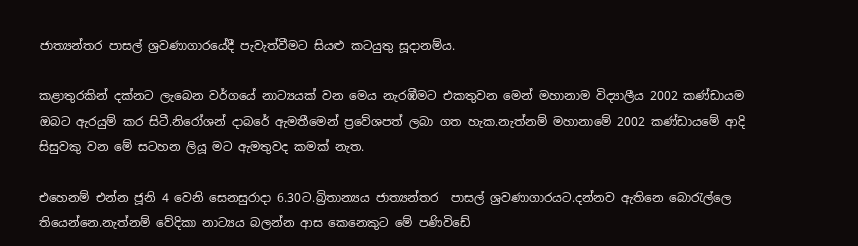ජාත්‍යන්තර පාසල් ශ්‍රවණාගාරයේදී පැවැත්වීමට සියළු කටයුතු සූදානම්ය.

කළාතුරකින් දක්නට ලැබෙන වර්ගයේ නාට්‍යයක් වන මෙය නැරඹීමට එකතුවන මෙන් මහානාම විද්‍යාලීය 2002 කණ්ඩායම ඔබට ඇරයුම් කර සිටී.නිරෝශන් දාබරේ ඇමතීමෙන් ප්‍රවේශපත් ලබා ගත හැක.නැත්නම් මහානාමේ 2002 කණ්ඩායමේ ආදි සිසුවකු වන මේ සටහන ලියූ මට ඇමතුවද කමක් නැත.

එහෙනම් එන්න ජූනි 4 වෙනි සෙනසුරාදා 6.30ට.බ්‍රිතාන්‍යය ජාත්‍යන්තර  පාසල් ශ්‍රවණාගාරයට.දන්නව ඇතිනෙ බොරැල්ලෙ තියෙන්නෙ.නැත්නම් වේදිකා නාට්‍යය බලන්න ආස කෙනෙකුට මේ පණිවිඩේ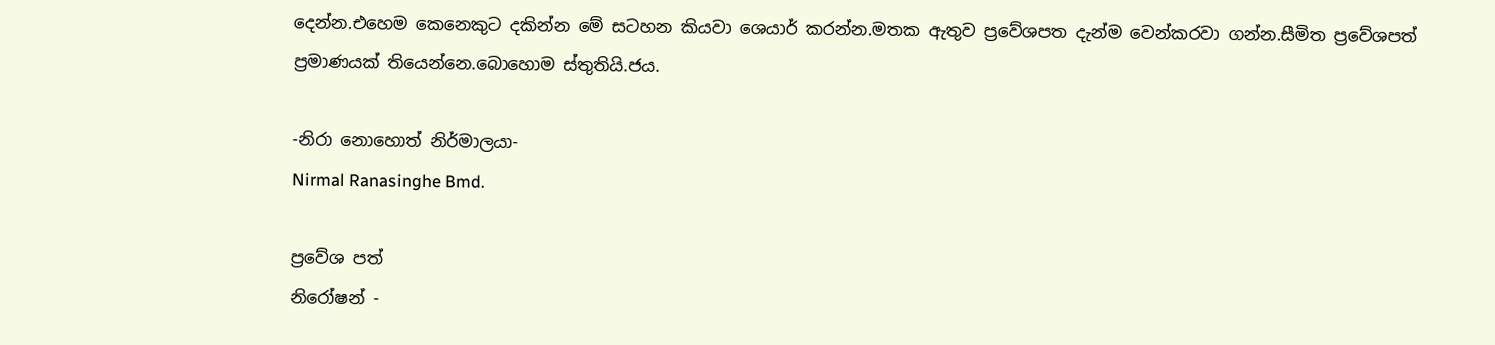දෙන්න.එහෙම කෙනෙකුට දකින්න මේ සටහන කියවා ශෙයාර් කරන්න.මතක ඇතුව ප්‍රවේශපත දැන්ම වෙන්කරවා ගන්න.සීමිත ප්‍රවේශපත් ප්‍රමාණයක් තියෙන්නෙ.බොහොම ස්තුතියි.ජය.

-නිරා නොහොත් නිර්මාලයා-
Nirmal Ranasinghe Bmd.

ප්‍රවේශ පත්
නිරෝෂන් -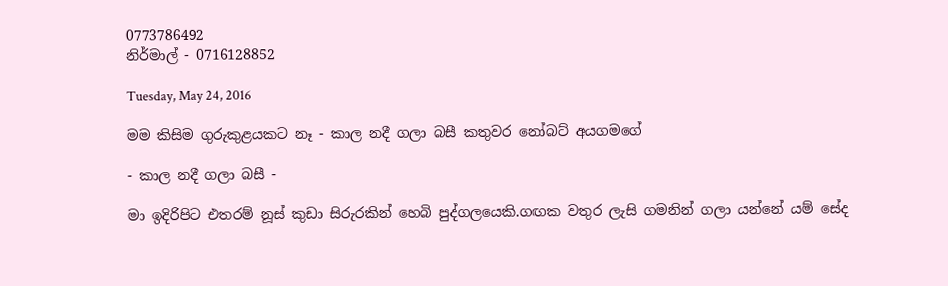0773786492
නිර්මාල් - 0716128852

Tuesday, May 24, 2016

මම කිසිම ගුරුකුළයකට නෑ - කාල නදී ගලා බසී කතුවර නෝබට් අයගමගේ

- කාල නදී ගලා බසී -

මා ඉදිරිපිට එතරම් නූස් කුඩා සිරුරකින් හෙබි පුද්ගලයෙකි.ගඟක වතුර ලැසි ගමනින් ගලා යන්නේ යම් සේද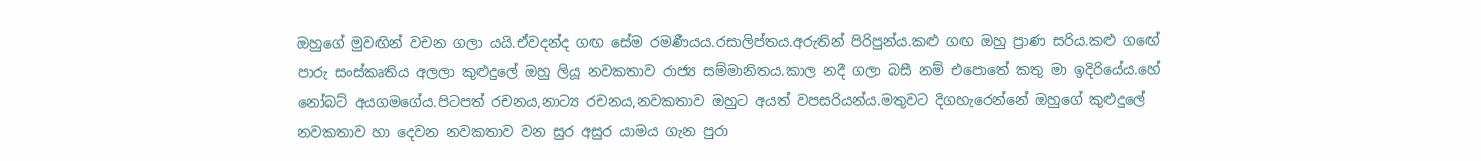ඔහුගේ මුවඟින් වචන ගලා යයි.ඒවදන්ද ගඟ සේම රමණීයය.රසාලිප්තය.අරුතින් පිරිපුන්ය.කළු ගඟ ඔහු ප්‍රාණ සරිය.කළු ගඟේ පාරු සංස්කෘතිය අලලා කුළුදුලේ ඔහු ලියූ නවකතාව රාජ්‍ය සම්මානිතය.කාල නදී ගලා බසී නම් එපොතේ කතු මා ඉදිරියේය.හේ නෝබට් අයගමගේය.පිටපත් රචනය,නාට්‍ය රචනය,නවකතාව ඔහුට අයත් වපසරියන්ය.මතුවට දිගහැරෙන්නේ ඔහුගේ කුළුදුලේ නවකතාව හා දෙවන නවකතාව වන සුර අසුර යාමය ගැන පුරා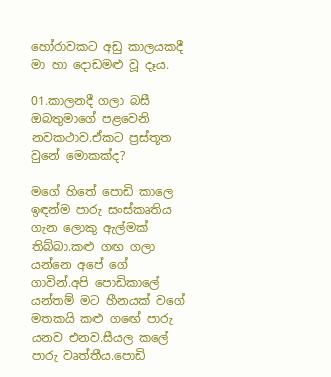හෝරාවකට අඩු කාලයකදී මා හා දොඩමළු වූ දෑය.

01.කාලනදී ගලා බසී ඔබතුමාගේ පළවෙනි නවකථාව.ඒකට ප්‍රස්තූත වුනේ මොකක්ද?

මගේ හිතේ පොඩි කාලෙ ඉඳන්ම පාරු සංස්කෘතිය ගැන ලොකු ඇල්මක් තිබ්බා.කළු ගඟ ගලා යන්නෙ අපේ ගේ ගාවින්.අපි පොඩිකාලේ යන්තම් මට හීනයක් වගේ මතකයි කළු ගඟේ පාරු යනව එනව.සීයල කලේ පාරු වෘත්තීය.පොඩි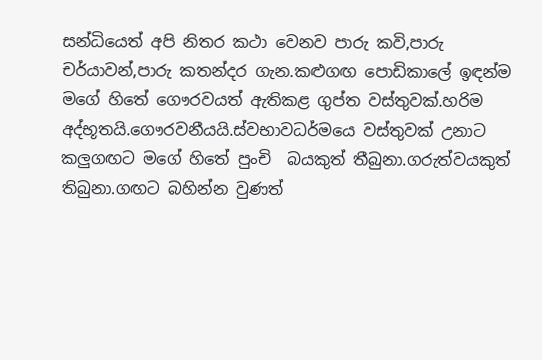සන්ධියෙත් අපි නිතර කථා වෙනව පාරු කවි,පාරු චර්යාවන්,පාරු කතන්දර ගැන.කළුගඟ පොඩිකාලේ ඉඳන්ම මගේ හිතේ ගෞරවයත් ඇතිකළ ගුප්ත වස්තුවක්.හරිම අද්භූතයි.ගෞරවනීයයි.ස්වභාවධර්මයෙ වස්තුවක් උනාට කලුගඟට මගේ හිතේ පුංචි  බයකුත් තීබුනා.ගරුත්වයකුත් තිබුනා.ගඟට බහින්න වුණත්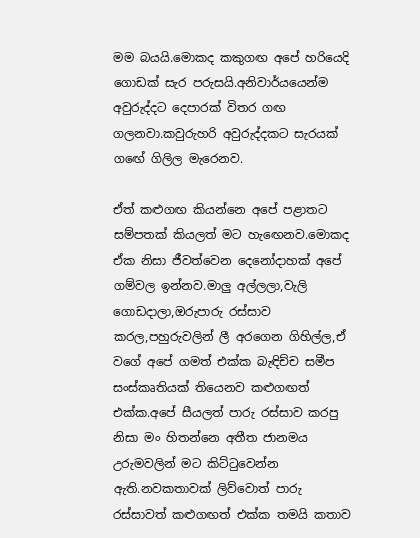මම බයයි.මොකද කකුගඟ අපේ හරියෙදි ගොඩක් සැර පරුසයි.අනිවාර්යයෙන්ම අවුරුද්දට දෙපාරක් විතර ගඟ ගලනවා.කවුරුහරි අවුරුද්දකට සැරයක් ගඟේ ගිලිල මැරෙනව.

ඒත් කළුගඟ කියන්නෙ අපේ පළාතට සම්පතක් කියලත් මට හැඟෙනව.මොකද ඒක නිසා ජීවත්වෙන දෙනෝදාහක් අපේ ගම්වල ඉන්නව.මාලු අල්ලලා,වැලි ගොඩදාලා,ඔරුපාරු රස්සාව කරල,පහුරුවලින් ලී අරගෙන ගිහිල්ල,ඒ වගේ අපේ ගමත් එක්ක බැඳිච්ච සමීප සංස්කෘතියක් තියෙනව කළුගඟත් එක්ක.අපේ සීයලත් පාරු රස්සාව කරපු නිසා මං හිතන්නෙ අතීත ජානමය උරුමවලින් මට කිට්ටුවෙන්න ඇති.නවකතාවක් ලිව්වොත් පාරු රස්සාවත් කළුගඟත් එක්ක තමයි කතාව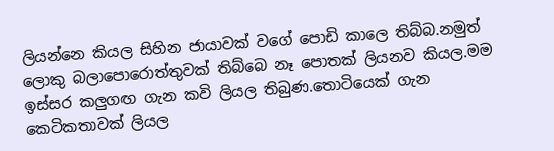ලියන්නෙ කියල සිහින ජායාවක් වගේ පොඩි කාලෙ තිබ්බ.නමුත් ලොකු බලාපොරොත්තුවක් තිබ්බෙ නෑ පොතක් ලියනව කියල.මම ඉස්සර කලුගඟ ගැන කවි ලියල තිබුණ.තොටියෙක් ගැන කෙටිකතාවක් ලියල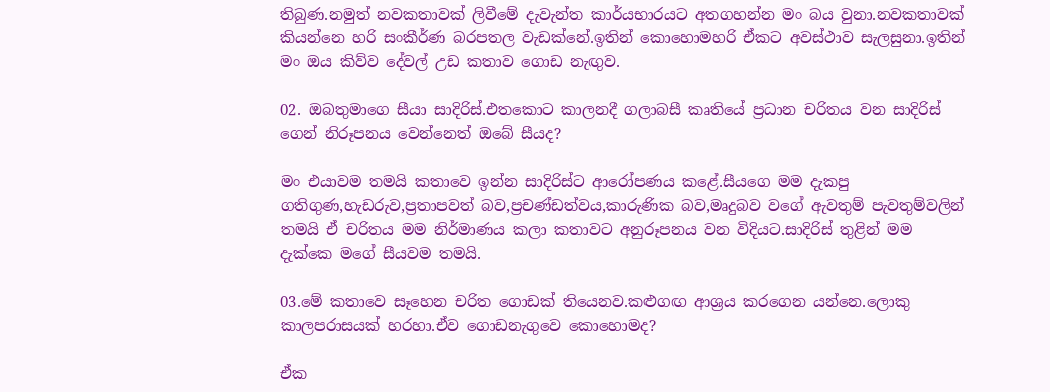තිබුණ.නමුත් නවකතාවක් ලිවීමේ දැවැන්ත කාර්යභාරයට අතගහන්න මං බය වුනා.නවකතාවක් කියන්නෙ හරි සංකීර්ණ බරපතල වැඩක්නේ.ඉතින් කොහොමහරි ඒකට අවස්ථාව සැලසුනා.ඉතින් මං ඔය කිව්ව දේවල් උඩ කතාව ගොඩ නැඟුව.

02. ඔබතුමාගෙ සීයා සාදිරිස්.එතකොට කාලනදී ගලාබසී කෘතියේ ප්‍රධාන චරිතය වන සාදිරිස් ගෙන් නිරූපනය වෙන්නෙත් ඔබේ සීයද?

මං එයාවම තමයි කතාවෙ ඉන්න සාදිරිස්ට ආරෝපණය කළේ.සීයගෙ මම දැකපු ගතිගුණ,හැඩරුව,ප්‍රතාපවත් බව,ප්‍රචණ්ඩත්වය,කාරුණික බව,මෘදුබව වගේ ඇවතුම් පැවතුම්වලින් තමයි ඒ චරිතය මම නිර්මාණය කලා කතාවට අනුරූපනය වන විදියට.සාදිරිස් තුළින් මම දැක්කෙ මගේ සීයවම තමයි.

03.මේ කතාවෙ සෑහෙන චරිත ගොඩක් තියෙනව.කළුගඟ ආශ්‍රය කරගෙන යන්නෙ.ලොකු කාලපරාසයක් හරහා.ඒව ගොඩනැගුවෙ කොහොමද?

ඒක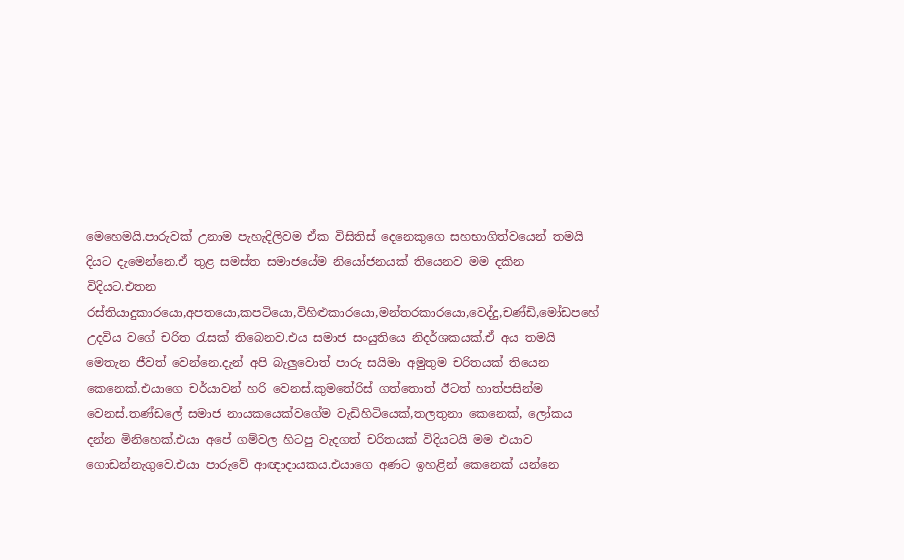මෙහෙමයි.පාරුවක් උනාම පැහැදිලිවම ඒක විසිතිස් දෙනෙකුගෙ සහභාගිත්වයෙන් තමයි දියට දැමෙන්නෙ.ඒ තුළ සමස්ත සමාජයේම නියෝජනයක් තියෙනව මම දකින විදියට.එතන රස්තියාදුකාරයො,අපතයො,කපටියො,විහිළුකාරයො,මන්තරකාරයො,වෙද්දු,චණ්ඩි,මෝඩපහේ උදවිය වගේ චරිත රැසක් තිබෙනව.එය සමාජ සංයුතියෙ නිදර්ශකයක්.ඒ අය තමයි මෙතැන ජීවත් වෙන්නෙ.දැන් අපි බැලුවොත් පාරු සයිමා අමුතුම චරිතයක් තියෙන කෙනෙක්.එයාගෙ චර්යාවන් හරි වෙනස්.කුමතේරිස් ගත්තොත් ඊටත් හාත්පසින්ම වෙනස්.තණ්ඩලේ සමාජ නායකයෙක්වගේම වැඩිහිටියෙක්,තලතුනා කෙනෙක්, ලෝකය දන්න මිනිහෙක්.එයා අපේ ගම්වල හිටපු වැදගත් චරිතයක් විදියටයි මම එයාව ගොඩන්නැගුවෙ.එයා පාරුවේ ආඥාදායකය.එයාගෙ අණට ඉහළින් කෙනෙක් යන්නෙ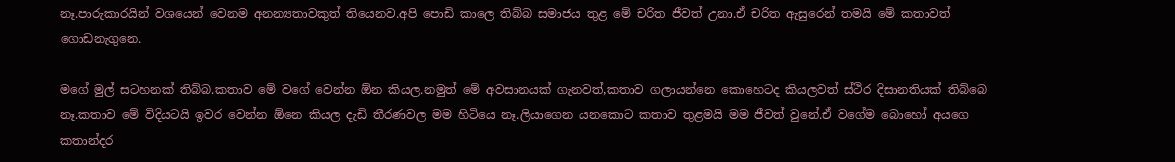නෑ.පාරුකාරයින් වශයෙන් වෙනම අනන්‍යතාවකුත් තියෙනව.අපි පොඩි කාලෙ තිබ්බ සමාජය තුළ මේ චරිත ජීවත් උනා.ඒ චරිත ඇසුරෙන් තමයි මේ කතාවත් ගොඩනැගුනෙ.

මගේ මුල් සටහනක් තිබ්බ.කතාව මේ වගේ වෙන්න ඕන කියල.නමුත් මේ අවසානයක් ගැනවත්,කතාව ගලායන්නෙ කොහෙටද කියලවත් ස්ථිර දිසානතියක් තිබ්බෙ නෑ.කතාව මේ විදියටයි ඉවර වෙන්න ඕනෙ කියල දැඩි තීරණවල මම හිටියෙ නෑ.ලියාගෙන යනකොට කතාව තුළමයි මම ජීවත් වුනේ.ඒ වගේම බොහෝ අයගෙ කතාන්දර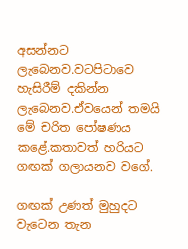අසන්නට ලැබෙනව.වටපිටාවෙ හැසිරීම් දකින්න ලැබෙනව.ඒවයෙන් තමයි මේ චරිත පෝෂණය කළේ.කතාවත් හරියට ගඟක් ගලායනව වගේ.

ගඟක් උණත් මුහුදට වැටෙන තැන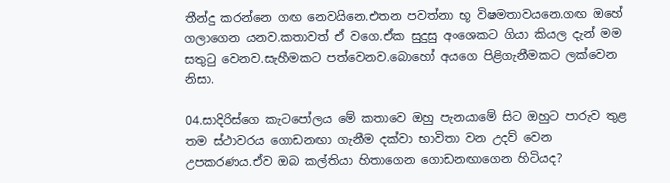තීන්දු කරන්නෙ ගඟ නෙවයිනෙ.එතන පවත්නා භූ විෂමතාවයනෙ.ගඟ ඔහේ ගලාගෙන යනව.කතාවත් ඒ වගෙ.ඒක සුදුසු අංශෙකට ගියා කියල දැන් මම සතුටු වෙනව.සැහීමකට පත්වෙනව.බොහෝ අයගෙ පිළිගැනීමකට ලක්වෙන නිසා.

04.සාදිරිස්ගෙ කැටපෝලය මේ කතාවෙ ඔහු පැනයාමේ සිට ඔහුට පාරුව තුළ තම ස්ථාවරය ගොඩනඟා ගැනීම දක්වා භාවිතා වන උදව් වෙන උපකරණය.ඒව ඔබ කල්තියා හිතාගෙන ගොඩනඟාගෙන හිටියද?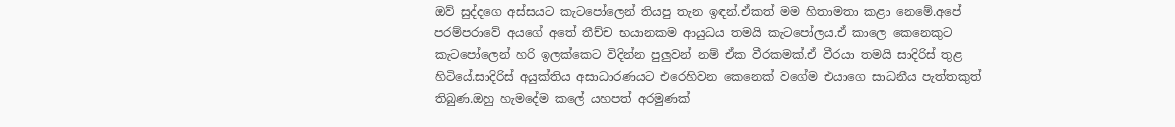ඔව් සුද්දගෙ අස්සයට කැටපෝලෙන් තියපු තැන ඉඳන්.ඒකත් මම හිතාමතා කළා නෙමේ.අපේ පරම්පරාවේ අයගේ අතේ තීච්ච භයානකම ආයුධය තමයි කැටපෝලය.ඒ කාලෙ කෙනෙකුට කැටපෝලෙන් හරි ඉලක්කෙට විදින්න පුලුවන් නම් ඒක වීරකමක්.ඒ වීරයා තමයි සාදිරිස් තුළ හිටියේ.සාදිරිස් අයුක්තිය අසාධාරණයට එරෙහිවන කෙනෙක් වගේම එයාගෙ සාධනීය පැත්තකුත් තිබුණ.ඔහු හැමදේම කලේ යහපත් අරමුණක්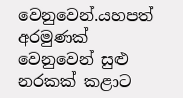වෙනුවෙන්.යහපත් අරමුණක් වෙනුවෙන් සුළු නරකක් කළාට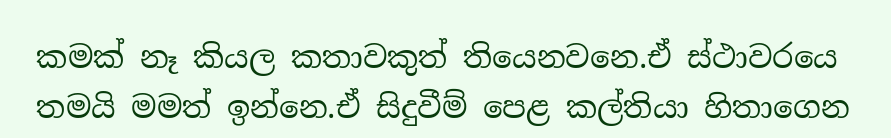කමක් නෑ කියල කතාවකුත් තියෙනවනෙ.ඒ ස්ථාවරයෙ තමයි මමත් ඉන්නෙ.ඒ සිදුවීම් පෙළ කල්තියා හිතාගෙන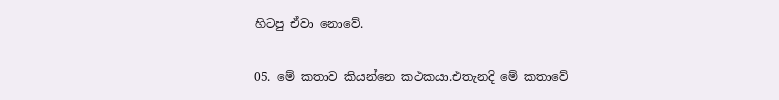හිටපු ඒවා නොවේ.

05. මේ කතාව කියන්නෙ කථකයා.එතැනදි මේ කතාවේ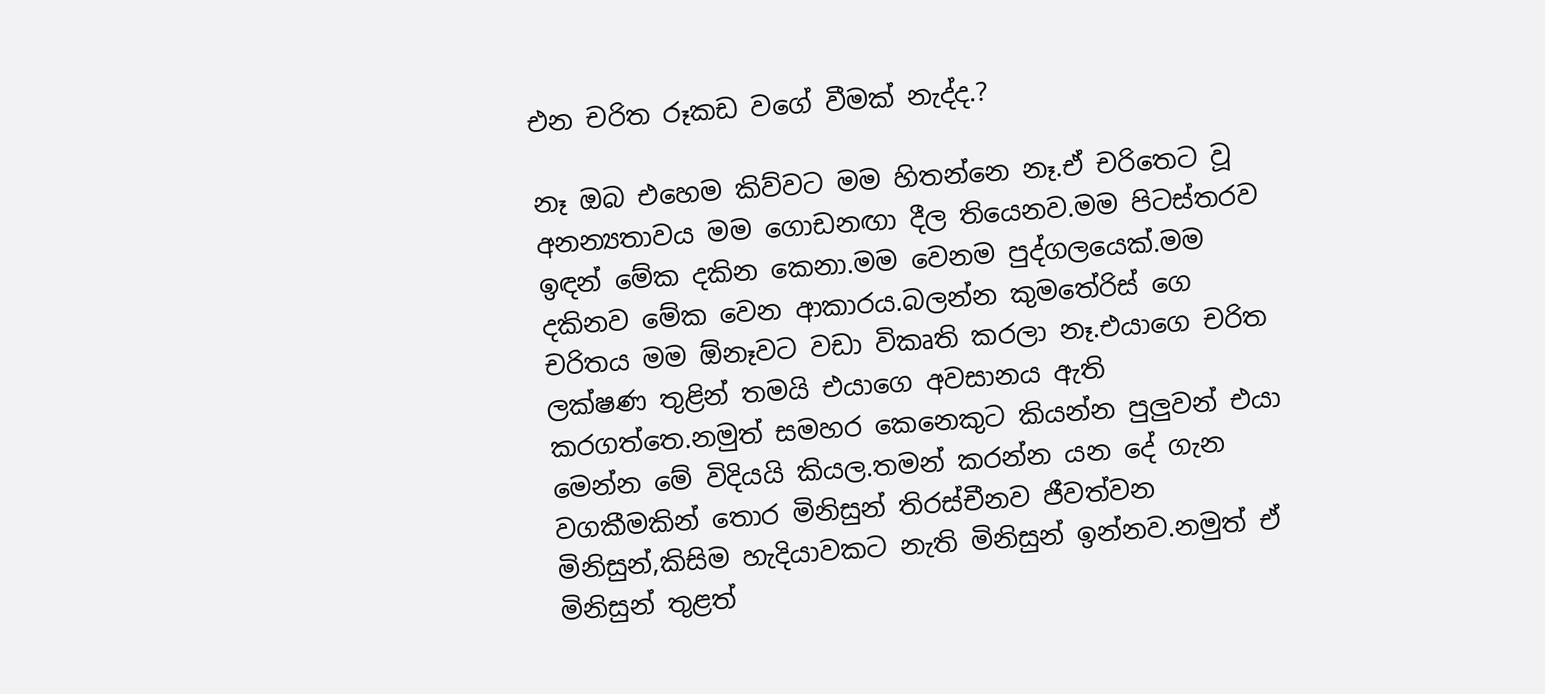එන චරිත රූකඩ වගේ වීමක් නැද්ද.?

නෑ ඔබ එහෙම කිව්වට මම හිතන්නෙ නෑ.ඒ චරිතෙට වූ අනන්‍යතාවය මම ගොඩනඟා දීල තියෙනව.මම පිටස්තරව ඉඳන් මේක දකින කෙනා.මම වෙනම පුද්ගලයෙක්.මම දකිනව මේක වෙන ආකාරය.බලන්න කුමතේරිස් ගෙ චරිතය මම ඕනෑවට වඩා විකෘති කරලා නෑ.එයාගෙ චරිත ලක්ෂණ තුළින් තමයි එයාගෙ අවසානය ඇති කරගත්තෙ.නමුත් සමහර කෙනෙකුට කියන්න පුලුවන් එයා මෙන්න මේ විදියයි කියල.තමන් කරන්න යන දේ ගැන වගකීමකින් තොර මිනිසුන් තිරස්චීනව ජීවත්වන මිනිසුන්,කිසිම හැදියාවකට නැති මිනිසුන් ඉන්නව.නමුත් ඒ මිනිසුන් තුළත්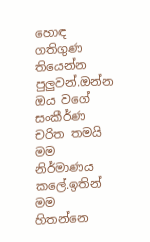හොඳ ගතිගුණ තියෙන්න පුලුවන්.ඔන්න ඔය වගේ සංකීර්ණ චරිත තමයි මම නිර්මාණය කලේ.ඉතින් මම හිතන්නෙ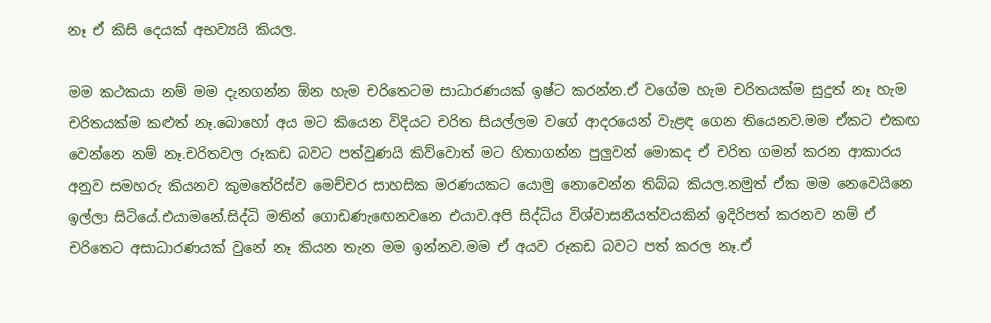නෑ ඒ කිසි දෙයක් අභව්‍යයි කියල.

මම කථකයා නම් මම දැනගන්න ඕන හැම චරිතෙටම සාධාරණයක් ඉෂ්ට කරන්න.ඒ වගේම හැම චරිතයක්ම සුදුත් නෑ හැම චරිතයක්ම කළුත් නෑ.බොහෝ අය මට කියෙන විදියට චරිත සියල්ලම වගේ ආදරයෙන් වැළඳ ගෙන තියෙනව.මම ඒකට එකඟ වෙන්නෙ නම් නෑ.චරිතවල රූකඩ බවට පත්වුණයි කිව්වොත් මට හිතාගන්න පුලුවන් මොකද ඒ චරිත ගමන් කරන ආකාරය අනුව සමහරු කියනව කුමතේරිස්ව මෙච්චර සාහසික මරණයකට යොමු නොවෙන්න තිබ්බ කියල.නමුත් ඒක මම නෙවෙයිනෙ ඉල්ලා සිටියේ.එයාමනේ.සිද්ධි මතින් ගොඩණැඟෙනවනෙ එයාව.අපි සිද්ධිය විශ්වාසනීයත්වයකින් ඉදිරිපත් කරනව නම් ඒ චරිතෙට අසාධාරණයක් වුනේ නෑ කියන තැන මම ඉන්නව.මම ඒ අයව රූකඩ බවට පත් කරල නෑ.ඒ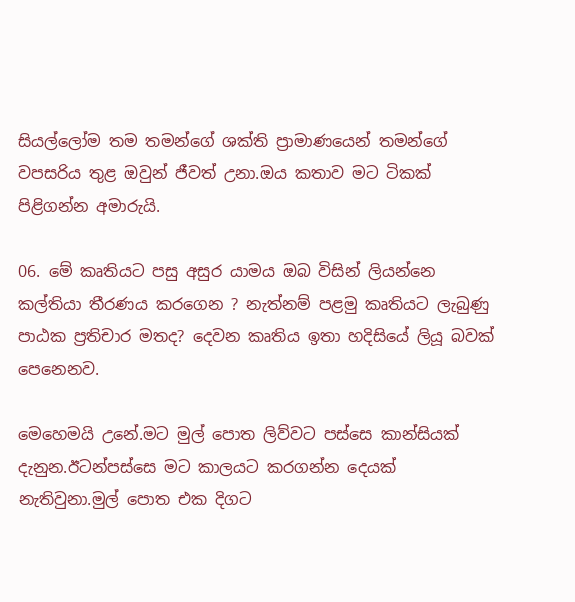සියල්ලෝම තම තමන්ගේ ශක්ති ප්‍රාමාණයෙන් තමන්ගේ වපසරිය තුළ ඔවුන් ජීවත් උනා.ඔය කතාව මට ටිකක් පිළිගන්න අමාරුයි.

06. මේ කෘතියට පසු අසුර යාමය ඔබ විසින් ලියන්නෙ කල්තියා තීරණය කරගෙන ? නැත්නම් පළමු කෘතියට ලැබුණු පාඨක ප්‍රතිචාර මතද? දෙවන කෘතිය ඉතා හදිසියේ ලියූ බවක් පෙනෙනව.

මෙහෙමයි උනේ.මට මුල් පොත ලිව්වට පස්සෙ කාන්සියක් දැනුන.ඊටන්පස්සෙ මට කාලයට කරගන්න දෙයක් නැතිවුනා.මුල් පොත එක දිගට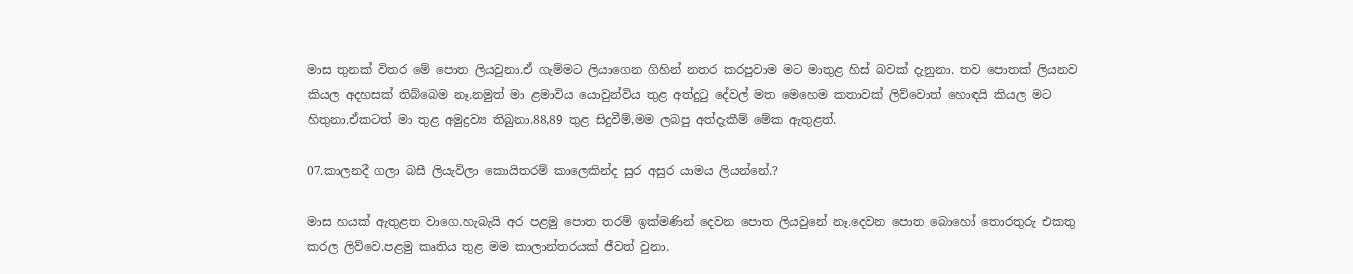මාස තුනක් විතර මේ පොත ලියවුනා.ඒ ගැම්මට ලියාගෙන ගිහින් නතර කරපුවාම මට මාතුළ හිස් බවක් දැනුනා. තව පොතක් ලියනව කියල අදහසක් තිබ්බෙම නෑ.නමුත් මා ළමාවිය යොවුන්විය තුළ අත්දුටු දේවල් මත මෙහෙම කතාවක් ලිව්වොත් හොඳයි කියල මට හිතුනා.ඒකටත් මා තුළ අමුද්‍රව්‍ය තිබුනා.88,89 තුළ සිදුවීම්,මම ලබපු අත්දැකීම් මේක ඇතුළත්.

07.කාලනදී ගලා බසී ලියැවිලා කොයිතරම් කාලෙකින්ද සුර අසුර යාමය ලියන්නේ.?

මාස හයක් ඇතුළත වාගෙ.හැබැයි අර පළමු පොත තරම් ඉක්මණින් දෙවන පොත ලියවුනේ නෑ.දෙවන පොත බොහෝ තොරතුරු එකතු කරල ලිව්වෙ.පළමු කෘතිය තුළ මම කාලාන්තරයක් ජීවත් වුනා.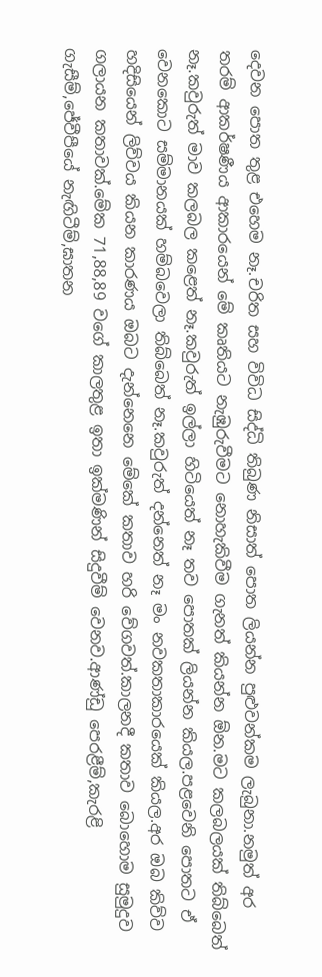දෙවන පොත තුළ එහෙම නෑ.චරිත සහ විවිධ සිද්ධි තිබුණ නිසාත් පොත ලියන්න පුළුවන්කම ලැබුනා.නමුත් අර තරම් ආකර්ෂණීය ආකාරයෙන් මේ කෘතියට නැඹුරුවීමට නොහැකිවීම ගැනත් කියන්න ඕන.මට කලබලයක් තිබ්බෙත් නෑ.කවුරුත් මාව කලබල කළෙත් නෑ.කවුරුත් ඉල්ලා හිටියෙත් නෑ තව පොතක් ලියන්න කියල.පළවෙනි පොතට ඒ වෙනකොට සම්මානයක් හම්බවෙලා තිබ්බෙත් නෑ.කවුරුත් දන්නෙත් නෑ මං නවකතාකාරයෙක් කියල.අර ඔබ කිව්ව හදිසියෙන් ලිව්වය කියන කාරණය ඔබට දැන්නෙනෙ මේකේ කතාව හරි වේගවත්.කාලනදී කතාව බොහොම සුමුදුව ගලායන කතාවක්.මේක 71,88,89 වගේ කාලතුළ ඉතා ඉක්මණින් සිදුවීම් වෙනව.ආණ්ඩු පෙරළීම්,කැරළි ගැසීම්,ජේවීපීයේ නැඟිටීම්,ඝාතන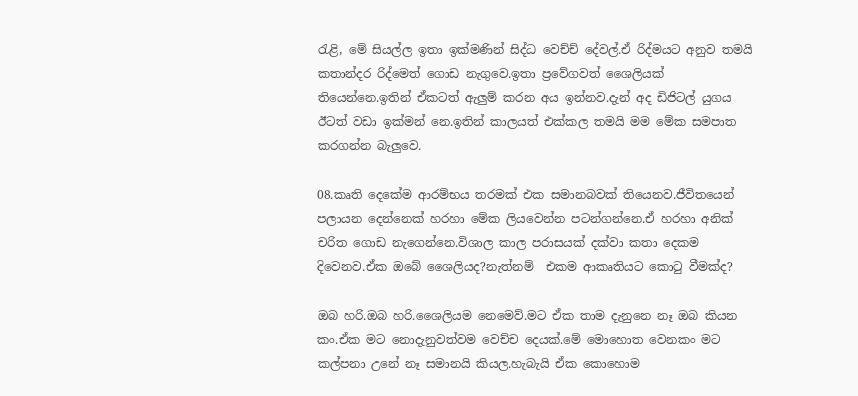රැළි, මේ සියල්ල ඉතා ඉක්මණින් සිද්ධ වෙච්ච් දේවල්.ඒ රිද්මයට අනුව තමයි කතාන්දර රිද්මෙත් ගොඩ නැගුවෙ.ඉතා ප්‍රවේගවත් ශෛලියක් තියෙන්නෙ.ඉතින් ඒකටත් ඇලුම් කරන අය ඉන්නව.දැන් අද ඩිජිටල් යුගය ඊටත් වඩා ඉක්මන් නෙ.ඉතින් කාලයත් එක්කල තමයි මම මේක සමපාත කරගන්න බැලුවෙ.

08.කෘති දෙකේම ආරම්භය තරමක් එක සමානබවක් තියෙනව.ජීවිතයෙන් පලායන දෙන්නෙක් හරහා මේක ලියවෙන්න පටන්ගන්නෙ.ඒ හරහා අනික් චරිත ගොඩ නැගෙන්නෙ.විශාල කාල පරාසයක් දක්වා කතා දෙකම දිවෙනව.ඒක ඔබේ ශෛලියද?නැත්නම්  එකම ආකෘතියට කොටු වීමක්ද?

ඔබ හරි.ඔබ හරි.ශෛලියම නෙමෙව්.මට ඒක තාම දැනුනෙ නෑ ඔබ කියන කං.ඒක මට නොදැනුවත්වම වෙච්ච දෙයක්.මේ මොහොත වෙනකං මට කල්පනා උනේ නෑ සමානයි කියල.හැබැයි ඒක කොහොම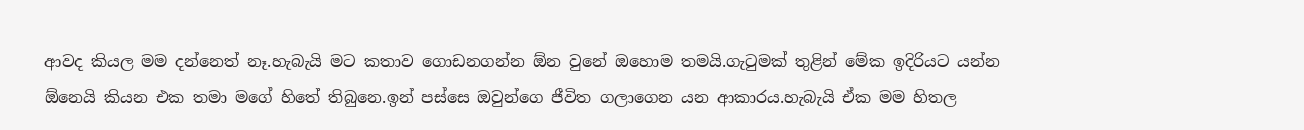ආවද කියල මම දන්නෙත් නෑ.හැබැයි මට කතාව ගොඩනගන්න ඕන වුනේ ඔහොම තමයි.ගැටුමක් තුළින් මේක ඉදිරියට යන්න ඕනෙයි කියන එක තමා මගේ හිතේ තිබුනෙ.ඉන් පස්සෙ ඔවුන්ගෙ ජීවිත ගලාගෙන යන ආකාරය.හැබැයි ඒක මම හිතල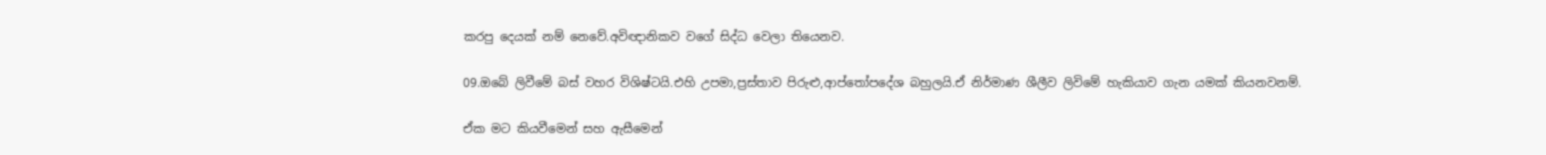කරපු දෙයක් නම් නෙවේ.අවිඥානිකව වගේ සිද්ධ වෙලා තියෙනව.

09.ඔබේ ලිවීමේ බස් වහර විශිෂ්ටයි.එහි උපමා,ප්‍රස්තාව පිරුළු,ආප්තෝපදේශ බහුලයි.ඒ නිර්මාණ ශීලීව ලිවිමේ හැකියාව ගැන යමක් කියනවනම්.

ඒක මට කියවීමෙන් සහ ඇසීමෙන්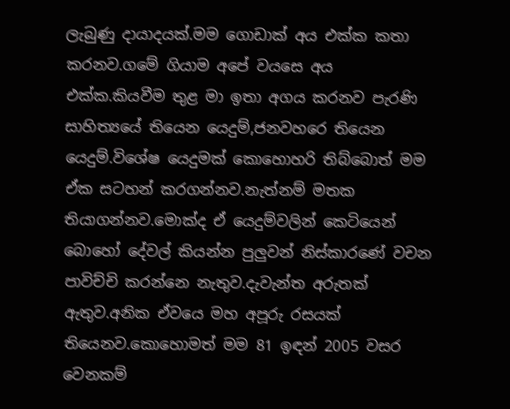ලැබුණු දායාදයක්.මම ගොඩාක් අය එක්ක කතා කරනව.ගමේ ගියාම අපේ වයසෙ අය එක්ක.කියවීම තුළ මා ඉතා අගය කරනව පැරණි සාහිත්‍යයේ තියෙන යෙදුම්,ජනවහරෙ තියෙන යෙදුම්.විශේෂ යෙදුමක් කොහොහරි තිබ්බොත් මම ඒක සටහන් කරගන්නව.නැත්නම් මතක තියාගන්නව.මොක්ද ඒ යෙදුම්වලින් කෙටියෙන් බොහෝ දේවල් කියන්න පුලුවන් නිස්කාරණේ වචන පාවිච්චි කරන්නෙ නැතුව.දැවැන්ත අරුතක් ඇතුව.අනික ඒවයෙ මහ අපූරු රසයක් තියෙනව.කොහොමත් මම 81 ඉඳන් 2005 වසර වෙනකම්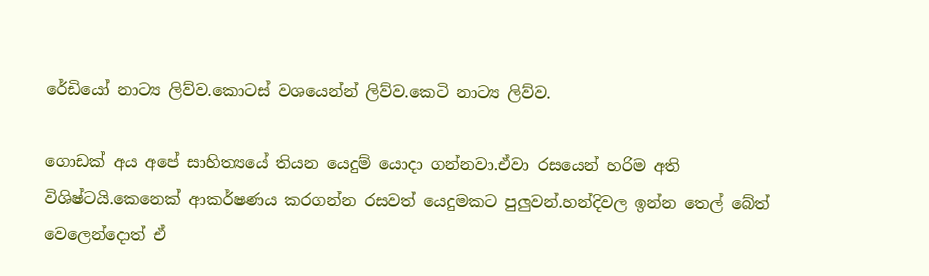රේඩියෝ නාට්‍ය ලිව්ව.කොටස් වශයෙන්න් ලිව්ව.කෙටි නාට්‍ය ලිව්ව.

ගොඩක් අය අපේ සාහිත්‍යයේ තියන යෙදුම් යොදා ගන්නවා.ඒවා රසයෙන් හරිම අති විශිෂ්ටයි.කෙනෙක් ආකර්ෂණය කරගන්න රසවත් යෙදුමකට පුලුවන්.හන්දිවල ඉන්න තෙල් බේත් වෙලෙන්දොත් ඒ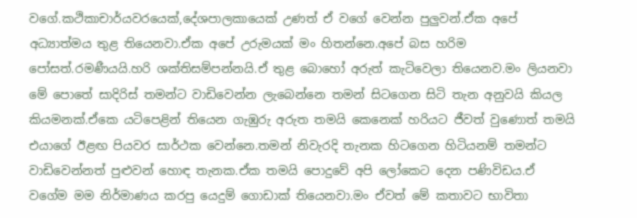වගේ.කථිකාචාර්යවරයෙක්,දේශපාලකායෙක් උණත් ඒ වගේ වෙන්න පුලුවන්.ඒක අපේ අධ්‍යාත්මය තුළ තියෙනවා.ඒක අපේ උරුමයක් මං හිතන්නෙ.අපේ බස හරිම පෝසත්.රමණීයයි.හරි ශක්තිසම්පන්නයි.ඒ තුළ බොහෝ අරුත් කැටිවෙලා තියෙනව.මං ලියනවා මේ පොතේ සාදිරිස් තමන්‍ට වාඩිවෙන්න ලැබෙන්නෙ තමන් සිටගෙන සිටි තැන අනුවයි කියල කියමනක්.ඒකෙ යටිපෙළින් තියෙන ගැඹුරු අරුත තමයි කෙනෙක් හරියට ජීවත් වුණොත් තමයි එයාගේ ඊළඟ පියවර සාර්ථක වෙන්නෙ.තමන් නිවැරදි තැනක හිටගෙන හිටියනම් තමන්‍ට වාඩිවෙන්නත් පුළුවන් හොඳ තැනක.ඒක තමයි පොදුවේ අපි ලෝකෙට දෙන පණිවිඩය.ඒ වගේම මම නිර්මාණය කරපු යෙදුම් ගොඩාක් තියෙනවා.මං ඒවත් මේ කතාවට භාවිතා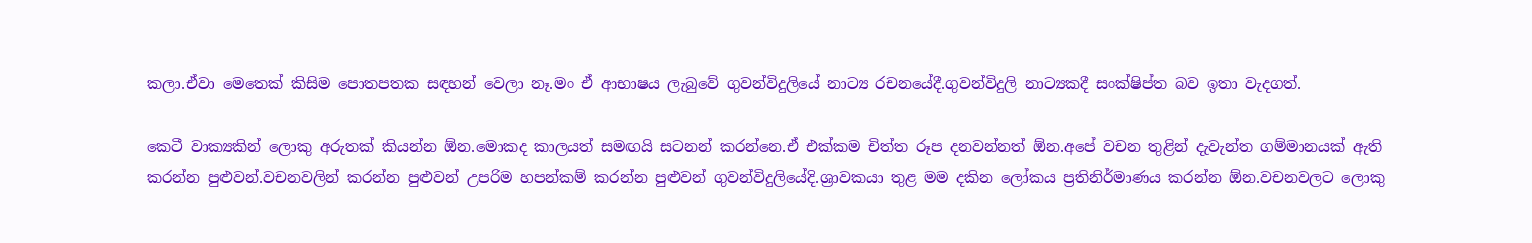කලා.ඒවා මෙතෙක් කිසිම පොතපතක සඳහන් වෙලා නෑ.මං ඒ ආභාෂය ලැබුවේ ගුවන්විදුලියේ නාට්‍ය රචනයේදී.ගුවන්විදුලි නාට්‍යකදී සංක්ෂිප්ත බව ඉතා වැදගත්.

කෙටී වාක්‍යකින් ලොකු අරුතක් කියන්න ඕන.මොකද කාලයත් සමඟයි සටනන් කරන්නෙ.ඒ එක්කම චිත්ත රූප දනවන්නත් ඕන.අපේ වචන තුළින් දැවැන්ත ගම්මානයක් ඇති කරන්න පුළුවන්.වචනවලින් කරන්න පුළුවන් උපරිම හපන්කම් කරන්න පුළුවන් ගුවන්විදුලියේදි.ශ්‍රාවකයා තුළ මම දකින ලෝකය ප්‍රතිනිර්මාණය කරන්න ඕන.වචනවලට ලොකු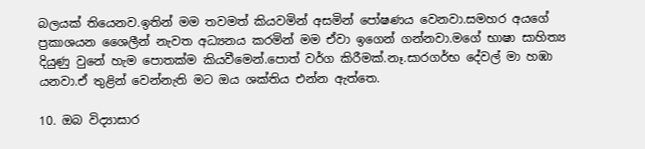බලයක් තියෙනව.ඉතින් මම තවමත් කියවමින් අසමින් පෝෂණය වෙනවා.සමහර අයගේ ප්‍රකාශයන ශෛලීන් නැවත අධ්‍යනය කරමින් මම ඒවා ඉගෙන් ගන්නවා.මගේ භාෂා සාහිත්‍ය දියුණු වුනේ හැම පොතක්ම කියවීමෙන්.පොත් වර්ග කිරීමක්.නෑ.සාරගර්භ දේවල් මා හඹා යනවා.ඒ තුළින් වෙන්නැති මට ඔය ශක්තිය එන්න ඇත්තෙ.

10. ඔබ විද්‍යාසාර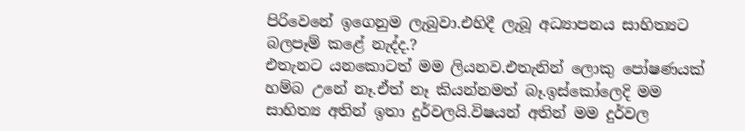පිරිවෙනේ ඉගෙනුම ලැබුවා.එහිදී ලැබූ අධ්‍යාපනය සාහිත්‍යට බලපෑම් කළේ නැද්ද.?
එතැනට යනකොටත් මම ලියනව.එතැනින් ලොකු පෝෂණයක් හම්බ උනේ නෑ.ඒත් නෑ කියන්නමත් බෑ.ඉස්කෝලෙදි මම සාහිත්‍ය අතින් ඉතා දුර්වලයි.විෂයන් අතින් මම දුර්වල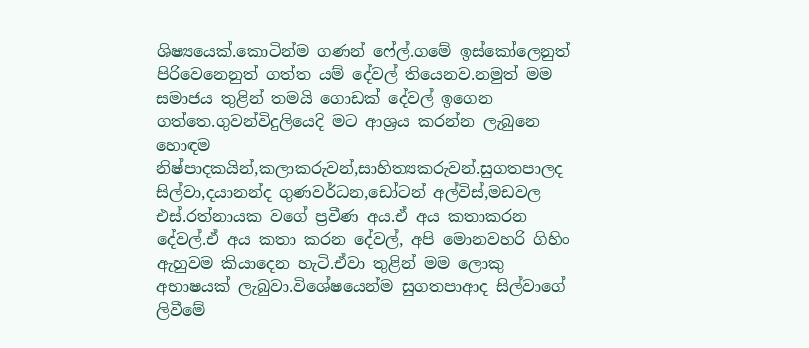ශිෂ්‍යයෙක්.කොටින්ම ගණන් ෆේල්.ගමේ ඉස්කෝලෙනුත් පිරිවෙනෙනුත් ගත්ත යම් දේවල් තියෙනව.නමුත් මම සමාජය තුළින් තමයි ගොඩක් දේවල් ඉගෙන ගත්තෙ.ගුවන්විදුලියෙදි මට ආශ්‍රය කරන්න ලැබුනෙ හොඳම නිෂ්පාදකයින්,කලාකරුවන්,සාහිත්‍යකරුවන්.සුගතපාලද සිල්වා,දයානන්ද ගුණවර්ධන,ඩෝටන් අල්විස්,මඩවල එස්.රත්නායක වගේ ප්‍රවීණ අය.ඒ අය කතාකරන දේවල්.ඒ අය කතා කරන දේවල්, අපි මොනවහරි ගිහිං ඇහුවම කියාදෙන හැටි.ඒවා තුළින් මම ලොකු අභාෂයක් ලැබුවා.විශේෂයෙන්ම සුගතපාආද සිල්වාගේ ලිවීමේ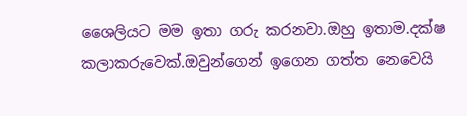ශෛලියට මම ඉතා ගරු කරනවා.ඔහු ඉතාම.දක්ෂ කලාකරුවෙක්.ඔවුන්ගෙන් ඉගෙන ගත්ත නෙවෙයි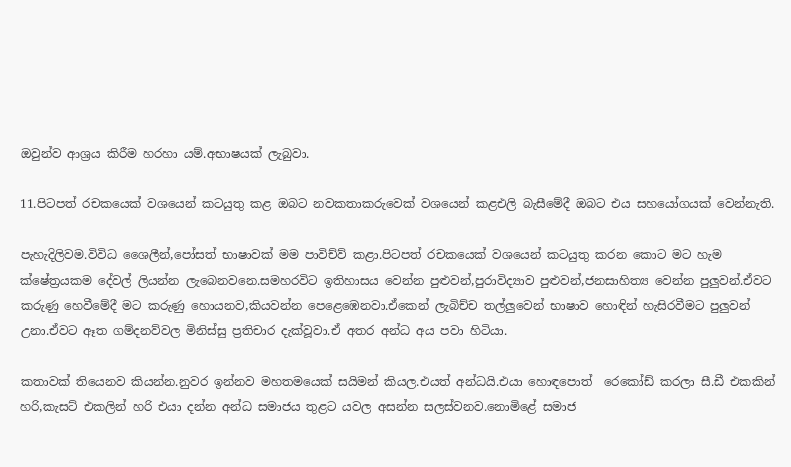ඔවුන්ව ආශ්‍රය කිරීම හරහා යම්.අභාෂයක් ලැබුවා.

11.පිටපත් රචකයෙක් වශයෙන් කටයුතු කළ ඔබට නවකතාකරුවෙක් වශයෙන් කළඑලි බැසීමේදී ඔබට එය සහයෝගයක් වෙන්නැති.

පැහැදිලිවම.විවිධ ශෛලීන්,පෝසත් භාෂාවක් මම පාවිච්ව් කළා.පිටපත් රචකයෙක් වශයෙන් කටයුතු කරන කොට මට හැම ක්ෂේත්‍රයකම දේවල් ලියන්න ලැබෙනවනෙ.සමහරවිට ඉතිහාසය වෙන්න පුළුවන්,පුරාවිද්‍යාව පුළුවන්,ජනසාහිත්‍ය වෙන්න පුලුවන්.ඒවට කරුණු හෙවීමේදී මට කරුණු හොයනව,කියවන්න පෙළෙඹෙනවා.ඒකෙන් ලැබිච්ච තල්ලුවෙන් භාෂාව හොඳින් හැසිරවීමට පුලුවන් උනා.ඒවට ඈත ගම්දනව්වල මිනිස්සු ප්‍රතිචාර දැක්වූවා.ඒ අතර අන්ධ අය පවා හිටියා.

කතාවක් තියෙනව කියන්න.නුවර ඉන්නව මහතමයෙක් සයිමන් කියල.එයත් අන්ධයි.එයා හොඳපොත්  රෙකෝඩ් කරලා සී.ඩී එකකින් හරි,කැසට් එකලින් හරි එයා දන්න අන්ධ සමාජය තුළට යවල අසන්න සලස්වනව.නොමිළේ සමාජ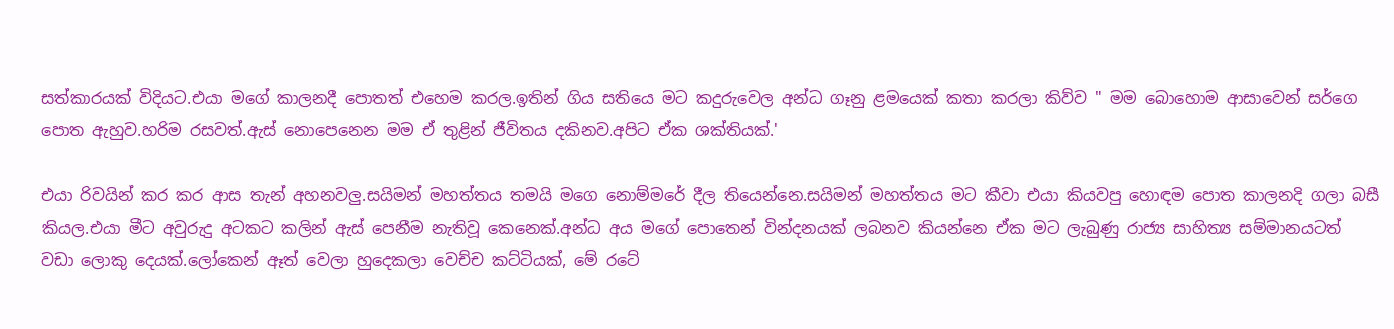සත්කාරයක් විදියට.එයා මගේ කාලනදී පොතත් එහෙම කරල.ඉතින් ගිය සතියෙ මට කදුරුවෙල අන්ධ ගෑනු ළමයෙක් කතා කරලා කිව්ව " මම බොහොම ආසාවෙන් සර්ගෙ පොත ඇහුව.හරිම රසවත්.ඇස් නොපෙනෙන මම ඒ තුළින් ජීවිතය දකිනව.අපිට ඒක ශක්තියක්.'

එයා රිවයින් කර කර ආස තැන් අහනවලු.සයිමන් මහත්තය තමයි මගෙ නොම්මරේ දීල තියෙන්නෙ.සයිමන් මහත්තය මට කීවා එයා කියවපු හොඳම පොත කාලනදි ගලා බසී කියල.එයා මීට අවුරුදු අටකට කලින් ඇස් පෙනීම නැතිවූ කෙනෙක්.අන්ධ අය මගේ පොතෙන් වින්දනයක් ලබනව කියන්නෙ ඒක මට ලැබුණු රාජ්‍ය සාහිත්‍ය සම්මානයටත් වඩා ලොකු දෙයක්.ලෝකෙන් ඈත් වෙලා හුදෙකලා වෙච්ච කට්ටියක්, මේ රටේ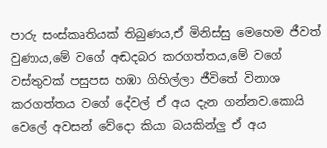පාරු සංස්කෘතියක් තිබුණය,ඒ මිනිස්සු මෙහෙම ජීවත් වුණාය,මේ වගේ අඬදබර කරගත්තය,මේ වගේ වස්තුවක් පසුපස හඹා ගිහිල්ලා ජීවිතේ විනාශ කරගත්තය වගේ දේවල් ඒ අය දැන ගන්නව.කොයි වෙලේ අවසන් වේදො කියා බයකින්ලු ඒ අය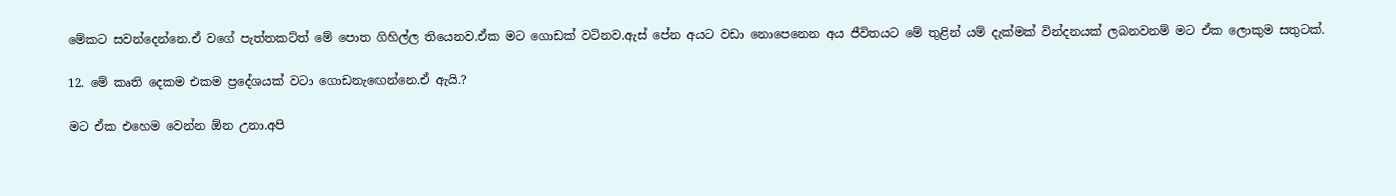මේකට සවන්දෙන්නෙ.ඒ වගේ පැත්තකට්ත් මේ පොත ගිහිල්ල තියෙනව.ඒක මට ගොඩක් වටිනව.ඇස් පේන අයට වඩා නොපෙනෙන අය ජීවිතයට මේ තුළින් යම් දැක්මක් වින්දනයක් ලබනවනම් මට ඒක ලොකුම සතුටක්.

12. මේ කෘති දෙකම එකම ප්‍රදේශයක් වටා ගොඩනැඟෙන්නෙ.ඒ ඇයි.?

මට ඒක එහෙම වෙන්න ඕන උනා.අපි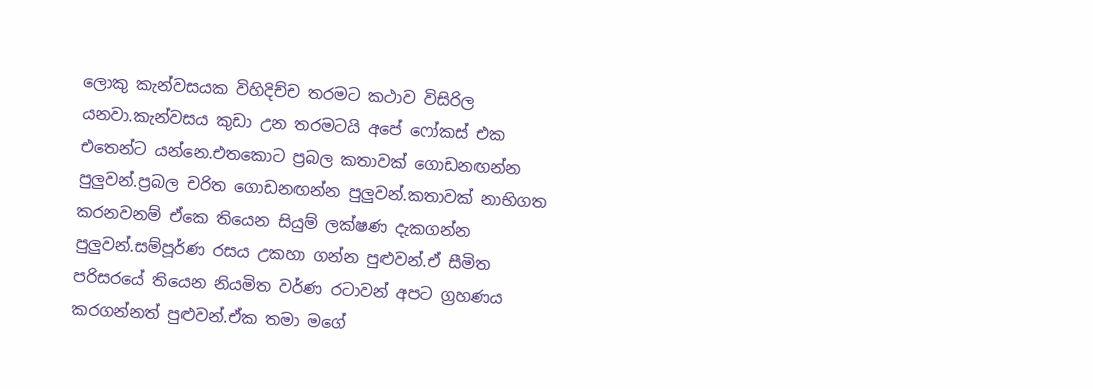ලොකු කැන්වසයක විහිදිච්ච තරමට කථාව විසිරිල යනවා.කැන්වසය කුඩා උන තරමටයි අපේ ෆෝකස් එක එතෙන්ට යන්නෙ.එතකොට ප්‍රබල කතාවක් ගොඩනඟන්න පුලුවන්.ප්‍රබල චරිත ගොඩනඟන්න පුලුවන්.කතාවක් නාභිගත කරනවනම් ඒකෙ තියෙන සියුම් ලක්ෂණ දැකගන්න පුලුවන්.සම්පූර්ණ රසය උකහා ගන්න පුළුවන්.ඒ සීමිත පරිසරයේ තියෙන නියමිත වර්ණ රටාවන් අපට ග්‍රහණය කරගන්නත් පුළුවන්.ඒක තමා මගේ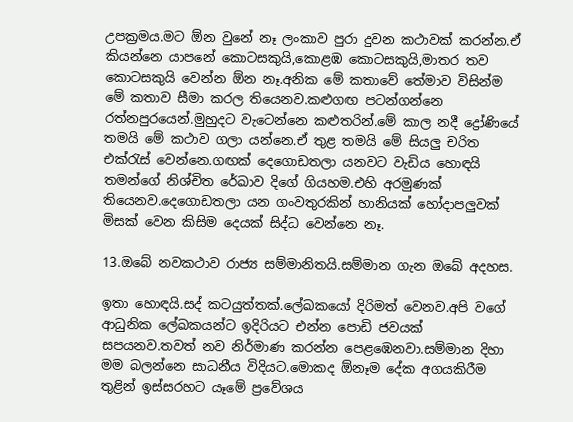උපක්‍රමය.මට ඕන වුනේ නෑ ලංකාව පුරා දුවන කථාවක් කරන්න.ඒ කියන්නෙ යාපනේ කොටසකුයි,කොළඹ කොටසකුයි,මාතර තව කොටසකුයි වෙන්න ඕන නෑ.අනික මේ කතාවේ තේමාව විසින්ම මේ කතාව සීමා කරල තියෙනව.කළුගඟ පටන්ගන්නෙ රත්නපුරයෙන්.මුහුදට වැටෙන්නෙ කළුතරින්.මේ කාල නදී ද්‍රෝණියේ තමයි මේ කථාව ගලා යන්නෙ.ඒ තුළ තමයි මේ සියලු චරිත එක්රැස් වෙන්නෙ.ගඟක් දෙගොඩතලා යනවට වැඩිය හොඳයි තමන්ගේ නිශ්චිත රේඛාව දිගේ ගියහම.එහි අරමුණක් තියෙනව.දෙගොඩතලා යන ගංවතුරකින් හානියක් හෝදාපලුවක් මිසක් වෙන කිසිම දෙයක් සිද්ධ වෙන්නෙ නෑ.

13.ඔබේ නවකථාව රාජ්‍ය සම්මානිතයි.සම්මාන ගැන ඔබේ අදහස.

ඉතා හොඳයි.සද් කටයුත්තක්.ලේඛකයෝ දිරිමත් වෙනව.අපි වගේ ආධුනික ලේඛකයන්ට ඉදිරියට එන්න පොඩි ජවයක් සපයනව.තවත් නව නිර්මාණ කරන්න පෙළඹෙනවා.සම්මාන දිහා මම බලන්නෙ සාධනීය විදියට.මොකද ඕනෑම දේක අගයකිරීම තුළින් ඉස්සරහට යෑමේ ප්‍රවේශය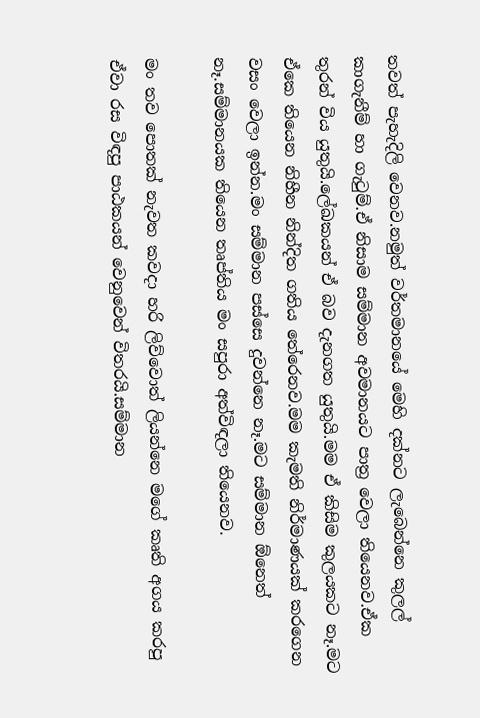තවත් පැහැදිලි වෙනව.නමුත් වර්තමානයේ මෙහි දක්නට ලැබෙන්නෙ කුලල් කාගැනීම් හා ගැටුම්.ඒ නිසාම සම්මාන අවමානයට පාත්‍ර වෙලා තියෙනව.ඒක තුරන් විය යුතුයි.ලේඛකයන් ඒ බව දැනගත යුතුයි.මම ඒ කිසිම කුලයකට නෑ.මට ඒකෙ තියෙන නිහීන නින්දිත ගතිය තේරෙනව.මම කැමති නිර්මාණයක් කරගෙන වසං වෙලා ඉන්න.මං සම්මාන පස්සෙ දුවන්නෙ නෑ.මට සම්මාන ඕනෙත් නෑ.සම්මානයක තියෙන තෘප්තිය මං සපුරා අත්විඳලා තියෙනව.

මං තව පොතක් නැවත කවදා හරි ලිව්වොත් ලියන්නෙ මගේ කෘති අගය කරපු ඒවා රස විඳපු පාඨකයන් වෙනුවෙන් විතරයි.සම්මාන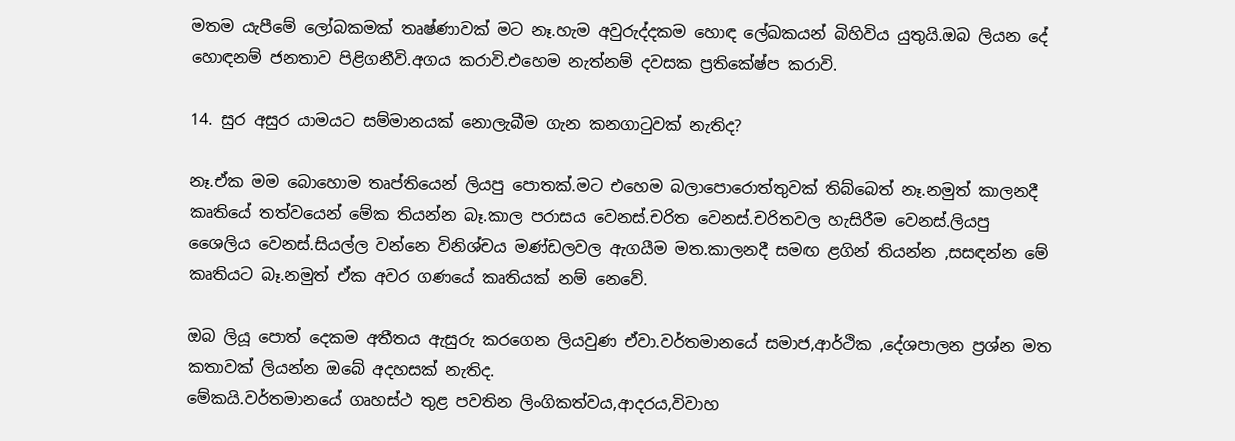මතම යැපීමේ ලෝබකමක් තෘෂ්ණාවක් මට නෑ.හැම අවුරුද්දකම හොඳ ලේඛකයන් බිහිවිය යුතුයි.ඔබ ලියන දේ හොඳනම් ජනතාව පිළිගනීවි.අගය කරාවි.එහෙම නැත්නම් දවසක ප්‍රතිකේෂ්ප කරාවි.

14. සුර අසුර යාමයට සම්මානයක් නොලැබීම ගැන කනගාටුවක් නැතිද?

නෑ.ඒක මම බොහොම තෘප්තියෙන් ලියපු පොතක්.මට එහෙම බලාපොරොත්තුවක් තිබ්බෙත් නෑ.නමුත් කාලනදී කෘතියේ තත්වයෙන් මේක තියන්න බෑ.කාල පරාසය වෙනස්.චරිත වෙනස්.චරිතවල හැසිරීම වෙනස්.ලියපු ශෛලිය වෙනස්.සියල්ල වන්නෙ විනිශ්චය මණ්ඩලවල ඇගයීම මත.කාලනදී සමඟ ළගින් තියන්න ,සසඳන්න මේ කෘතියට බෑ.නමුත් ඒක අවර ගණයේ කෘතියක් නම් නෙවේ.

ඔබ ලියූ පොත් දෙකම අතීතය ඇසුරු කරගෙන ලියවුණ ඒවා.වර්තමානයේ සමාජ,ආර්ථික ,දේශපාලන ප්‍රශ්න මත කතාවක් ලියන්න ඔබේ අදහසක් නැතිද.
මේකයි.වර්තමානයේ ගෘහස්ථ තුළ පවතින ලිංගිකත්වය,ආදරය,විවාහ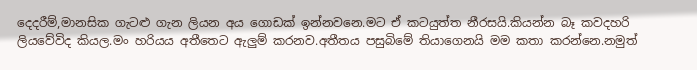දෙදරීම්,මානසික ගැටළු ගැන ලියන අය ගොඩක් ඉන්නවනෙ.මට ඒ කටයුත්ත නීරසයි.කියන්න බෑ කවදහරි ලියවේවිද කියල.මං හරියය අතීතෙට ඇලුම් කරනව.අතීතය පසුබිමේ තියාගෙනයි මම කතා කරන්නෙ.නමුත්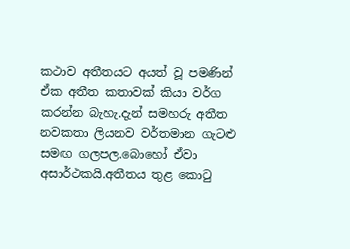කථාව අතීතයට අයත් වූ පමණින් ඒක අතීත කතාවක් කියා වර්ග කරන්න බැහැ.දැන් සමහරු අතීත නවකතා ලියනව වර්තමාන ගැටළු සමඟ ගලපල.බොහෝ ඒවා අසාර්ථකයි.අතීතය තුළ කොටු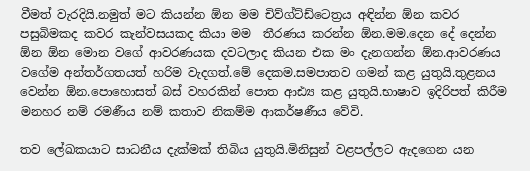වීමත් වැරදියි.නමුත් මට කියන්න ඕන මම චිව්ග්ට්ඩ්ටෙත්‍රය අඳින්න ඕන කවර පසුබිමකද කවර කැන්වසයකද කියා මම  තීරණය කරන්න ඕන.මම.දෙන දේ දෙන්න ඕන ඕන මොන වගේ ආවරණයක දවටලාද කියන එක මං දැනගන්න ඕන.ආවරණය වගේම අන්තර්ගතයත් හරිම වැදගත්.මේ දෙකම.සමපාතව ගමන් කළ යුතුයි.තුළනය වෙන්න ඕන.පොහොසත් බස් වහරකින් පොත ආඪ්‍ය කළ යුතුයි.භාෂාව ඉදිරිපත් කිරීම මනහර නම් රමණීය නම් කතාව නිකම්ම ආකර්ෂණීය වේවි.

තව ලේඛකයාට සාධනීය දැක්මක් තිබිය යුතුයි.මිනිසුන් වළපල්ලට ඇදගෙන යන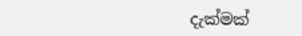දැක්මක්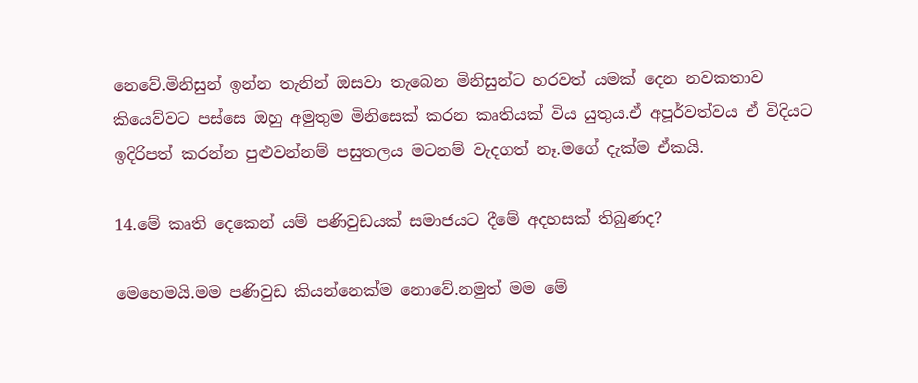නෙවේ.මිනිසුන් ඉන්න තැනින් ඔසවා තැබෙන මිනිසුන්ට හරවත් යමක් දෙන නවකතාව කියෙව්වට පස්සෙ ඔහු අමුතුම මිනිසෙක් කරන කෘතියක් විය යුතුය.ඒ අපූර්වත්වය ඒ විදියට ඉදිරිපත් කරන්න පුළුවන්නම් පසුතලය මටනම් වැදගත් නෑ.මගේ දැක්ම ඒකයි.

14.මේ කෘති දෙකෙන් යම් පණිවුඩයක් සමාජයට දීමේ අදහසක් තිබුණද?

මෙහෙමයි.මම පණිවුඩ කියන්නෙක්ම නොවේ.නමුත් මම මේ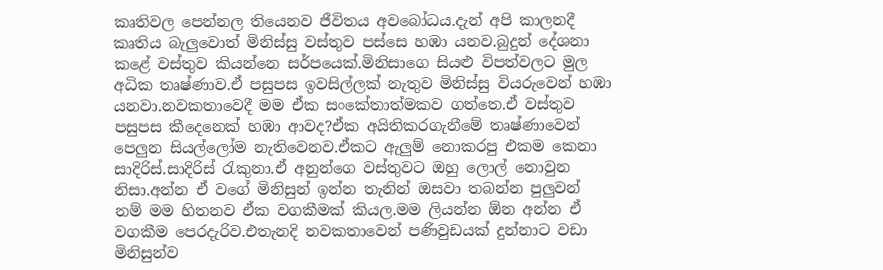කෘතිවල පෙන්නල තියෙනව ජීවිතය අවබෝධය.දැන් අපි කාලනදී කෘතිය බැලුවොත් මිනිස්සු වස්තුව පස්සෙ හඹා යනව.බුදුන් දේශනා කළේ වස්තුව කියන්නෙ සර්පයෙක්.මිනිසාගෙ සියළු විපත්වලට මුල අධික තෘෂ්ණාව.ඒ පසුපස ඉවසිල්ලක් නැතුව මිනිස්සු වියරුවෙන් හඹා යනවා.නවකතාවෙදී මම ඒක සංකේතාත්මකව ගත්තෙ.ඒ වස්තුව පසුපස කීදෙනෙක් හඹා ආවද?ඒක අයිතිකරගැනීමේ තෘෂ්ණාවෙන් පෙලුන සියල්ලෝම නැතිවෙනව.ඒකට ඇලුම් නොකරපු එකම කෙනා සාදිරිස්.සාදිරිස් රැකුනා.ඒ අනුන්ගෙ වස්තුවට ඔහු ලොල් නොවුන නිසා.අන්න ඒ වගේ මිනිසුන් ඉන්න තැනින් ඔසවා තබන්න පුලුවන් නම් මම හිතනව ඒක වගකීමක් කියල.මම ලියන්න ඕන අන්න ඒ වගකීම පෙරදැරිව.එතැනදි නවකතාවෙන් පණිවුඩයක් දුන්නාට වඩා මිනිසුන්ව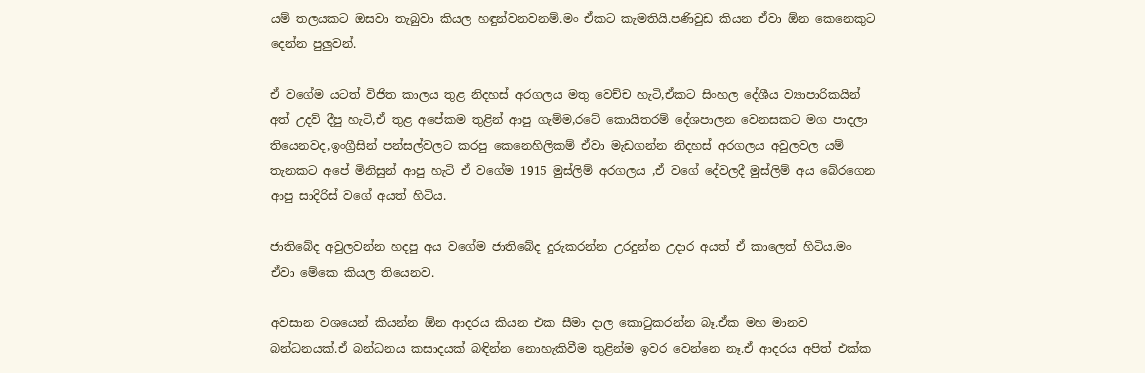යම් තලයකට ඔසවා තැබුවා කියල හඳුන්වනවනම්.මං ඒකට කැමතියි.පණිවුඩ කියන ඒවා ඕන කෙනෙකුට දෙන්න පුලුවන්.

ඒ වගේම යටත් විජිත කාලය තුළ නිදහස් අරගලය මතු වෙච්ච හැටි,ඒකට සිංහල දේශීය ව්‍යාපාරිකයින් අත් උදව් දීපු හැටි,ඒ තුළ අපේකම තුළින් ආපු ගැම්ම,රටේ කොයිතරම් දේශපාලන වෙනසකට මග පාදලා තියෙනවද,ඉංග්‍රීසින් පන්සල්වලට කරපු කෙනෙහිලිකම් ඒවා මැඩගන්න නිදහස් අරගලය අවුලවල යම් තැනකට අපේ මිනිසුන් ආපු හැටි ඒ වගේම 1915 මුස්ලිම් අරගලය ,ඒ වගේ දේවලදී මුස්ලිම් අය බේරගෙන ආපු සාදිරිස් වගේ අයත් හිටිය.

ජාතිබේද අවුලවන්න හදපු අය වගේම ජාතිබේද දුරුකරන්න උරදුන්න උදාර අයත් ඒ කාලෙත් හිටිය.මං ඒවා මේකෙ කියල තියෙනව.

අවසාන වශයෙන් කියන්න ඕන ආදරය කියන එක සීමා දාල කොටුකරන්න බෑ.ඒක මහ මානව බන්ධනයක්.ඒ බන්ධනය කසාදයක් බඳින්න නොහැකිවීම තුළින්ම ඉවර වෙන්නෙ නෑ.ඒ ආදරය අපිත් එක්ක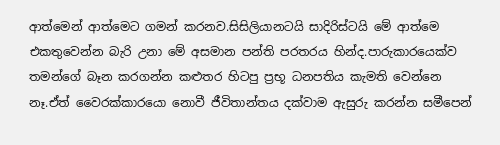ආත්මෙන් ආත්මෙට ගමන් කරනව.සිසිලියානටයි සාදිරිස්ටයි මේ ආත්මෙ එකතුවෙන්න බැරි උනා මේ අසමාන පන්ති පරතරය හින්ද.පාරුකාරයෙක්ව තමන්ගේ බෑන කරගන්න කළුතර හිටපු ප්‍රභූ ධනපතිය කැමති වෙන්නෙ නෑ.ඒත් වෛරක්කාරයො නොවී ජීවිතාන්තය දක්වාම ඇසුරු කරන්න සමීපෙන්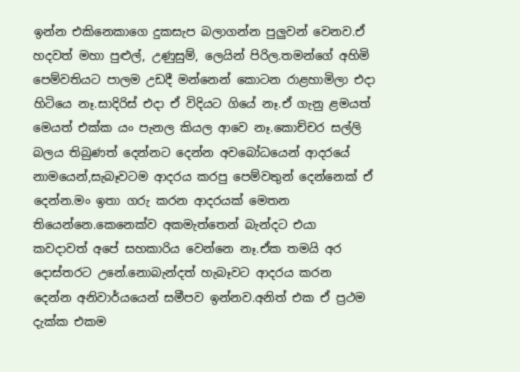ඉන්න එකිනෙකාගෙ දුකසැප බලාගන්න පුලුවන් වෙනව.ඒ හදවත් මහා පුළුල්, උණුසුම්, ලෙයින් පිරිල.තමන්ගේ අහිමි පෙම්වතියට පාලම උඩදී මන්නෙන් කොටන රාළහාමිලා එදා හිටියෙ නෑ.සාදිරිස් එදා ඒ විදියට ගියේ නෑ.ඒ ගැනු ළමයත් මෙයත් එක්ක යං පැනල කියල ආවෙ නෑ.කොච්චර සල්ලි බලය තිබුණත් දෙන්නට දෙන්න අවබෝධයෙන් ආදරයේ නාමයෙන්,සැබෑවටම ආදරය කරපු පෙම්වතුන් දෙන්නෙක් ඒ දෙන්න.මං ඉතා ගරු කරන ආදරයක් මෙතන තියෙන්නෙ.කෙනෙක්ව අකමැත්තෙන් බැන්දට එයා කවදාවත් අපේ සහකාරිය වෙන්නෙ නෑ.ඒක තමයි අර දොස්තරට උනේ.නොබැන්දත් හැබෑවට ආදරය කරන දෙන්න අනිවාර්යයෙන් සමීපව ඉන්නව.අනිත් එක ඒ ප්‍රථම දැක්ක එකම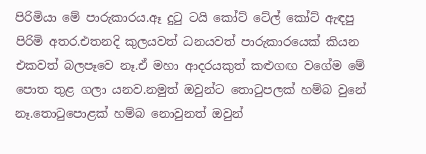පිරිමියා මේ පාරුකාරය.ඈ දුටු ටයි කෝට් ටේල් කෝට් ඇඳපු පිරිමි අතර.එතනදි කුලයවත් ධනයවත් පාරුකාරයෙක් කියන එකවත් බලපෑවෙ නෑ.ඒ මහා ආදරයකුත් කළුගඟ වගේම මේ පොත තුළ ගලා යනව.නමුත් ඔවුන්ට තොටුපලක් හම්බ වුනේ නෑ.තොටුපොළක් හම්බ නොවුනත් ඔවුන්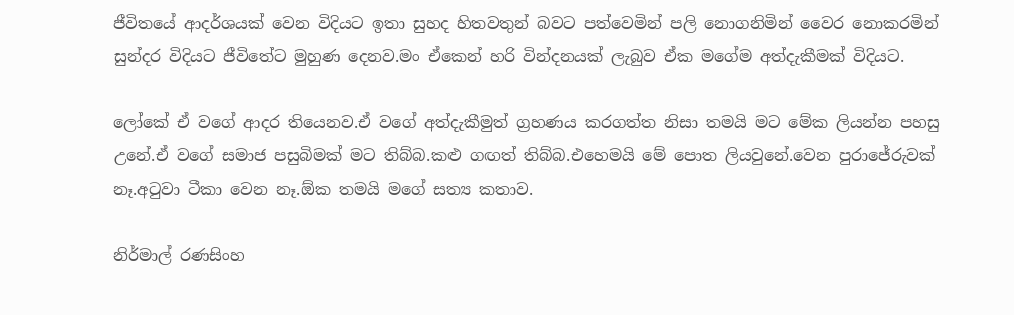ජීවිතයේ ආදර්ශයක් වෙන විදියට ඉතා සුහද හිතවතුන් බවට පත්වෙමින් පලි නොගනිමින් වෛර නොකරමින් සුන්දර විදියට ජීවිතේට මුහුණ දෙනව.මං ඒකෙන් හරි වින්දනයක් ලැබුව ඒක මගේම අත්දැකීමක් විදියට.

ලෝකේ ඒ වගේ ආදර තියෙනව.ඒ වගේ අත්දැකීමුත් ග්‍රහණය කරගත්ත නිසා තමයි මට මේක ලියන්න පහසු උනේ.ඒ වගේ සමාජ පසුබිමක් මට තිබ්බ.කළු ගඟත් තිබ්බ.එහෙමයි මේ පොත ලියවුනේ.වෙන පුරාජේරුවක් නෑ.අටුවා ටීකා වෙන නෑ.ඕක තමයි මගේ සත්‍ය කතාව.

නිර්මාල් රණසිංහ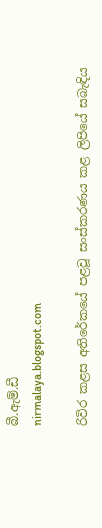බී.ඇම්.ඩී
nirmalaya.blogspot.com

රිවිර කළස අතිරේකයේ පළවූ සංස්කරණය කළ ලිපියේ සබැඳිය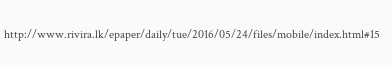http://www.rivira.lk/epaper/daily/tue/2016/05/24/files/mobile/index.html#15